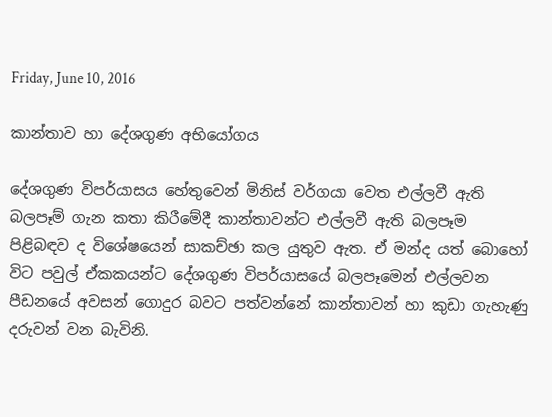Friday, June 10, 2016

කාන්තාව හා දේශගුණ අභියෝගය

දේශගුණ විපර්යාසය හේතුවෙන් මිනිස් වර්ගයා වෙත එල්ලවී ඇති බලපෑම් ගැන කතා කිරීමේදී කාන්තාවන්ට එල්ලවී ඇති බලපෑම පිළිබඳව ද විශේෂයෙන් සාකච්ඡා කල යුතුව ඇත. ඒ මන්ද යත් බොහෝ විට පවුල් ඒකකයන්ට දේශගුණ විපර්යාසයේ බලපෑමෙන් එල්ලවන පීඩනයේ අවසන් ගොදුර බවට පත්වන්නේ කාන්තාවන් හා කුඩා ගැහැණු දරුවන් වන බැවිනි.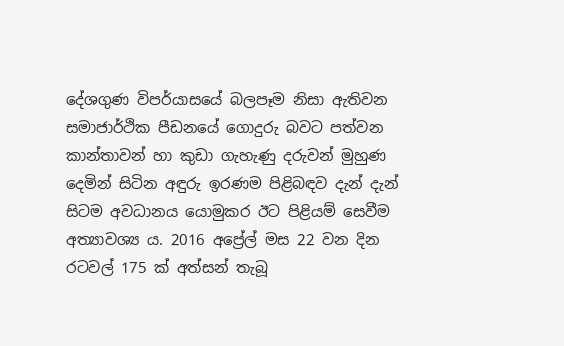දේශගුණ විපර්යාසයේ බලපෑම නිසා ඇතිවන සමාජාර්ථික පීඩනයේ ගොදුරු බවට පත්වන කාන්තාවන් හා කුඩා ගැහැණු දරුවන් මුහුණ දෙමින් සිටින අඳුරු ඉරණම පිළිබඳව දැන් දැන් සිටම අවධානය යොමුකර ඊට පිළියම් සෙවීම අත්‍යාවශ්‍ය ය. 2016 අප්‍රේල් මස 22 වන දින රටවල් 175 ක් අත්සන් තැබූ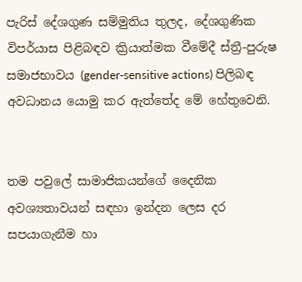පැරිස් දේශගුණ සම්මුතිය තුලද, දේශගුණික විපර්යාස පිළිබඳව ක්‍රියාත්මක වීමේදී ස්ත්‍රී-පුරුෂ සමාජභාවය (gender-sensitive actions) පිලිබඳ අවධානය යොමු කර ඇත්තේද මේ හේතුවෙනි.


තම පවුලේ සාමාජිකයන්ගේ දෛනික අවශ්‍යතාවයන් සඳහා ඉන්දන ලෙස දර සපයාගැනීම හා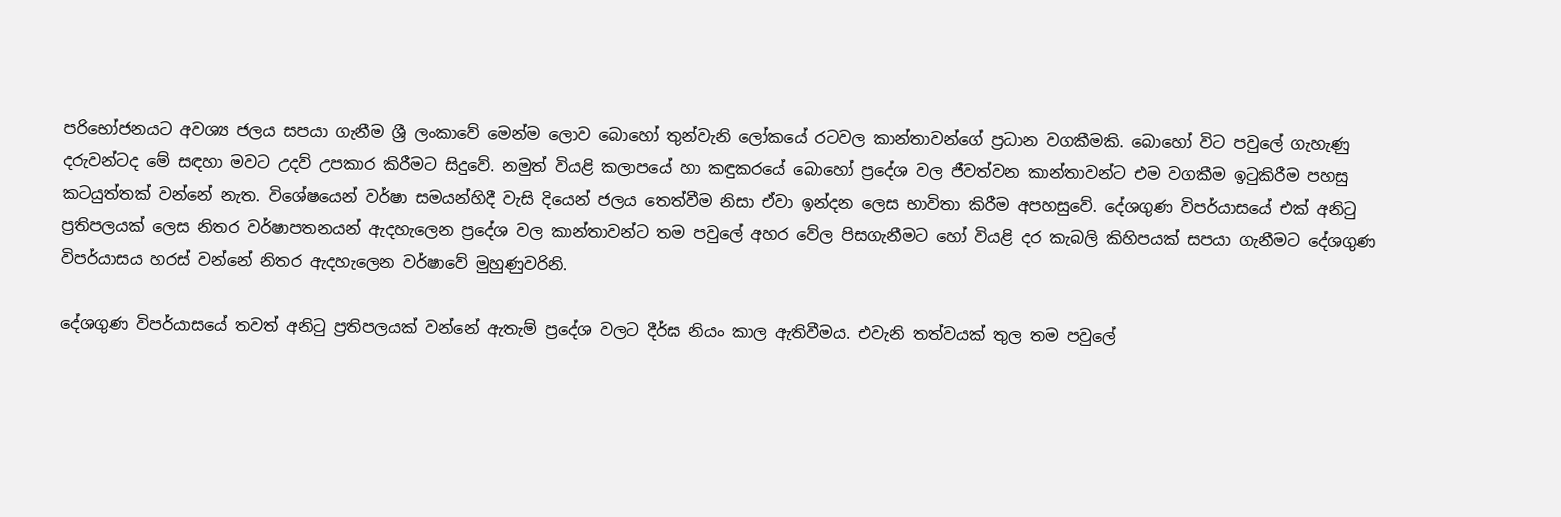පරිභෝජනයට අවශ්‍ය ජලය සපයා ගැනීම ශ්‍රී ලංකාවේ මෙන්ම ලොව බොහෝ තුන්වැනි ලෝකයේ රටවල කාන්තාවන්ගේ ප්‍රධාන වගකීමකි. බොහෝ විට පවුලේ ගැහැණු දරුවන්ටද මේ සඳහා මවට උදව් උපකාර කිරීමට සිදුවේ. නමුත් වියළි කලාපයේ හා කඳුකරයේ බොහෝ ප්‍රදේශ වල ජීවත්වන කාන්තාවන්ට එම වගකීම ඉටුකිරීම පහසු කටයුත්තක් වන්නේ නැත. විශේෂයෙන් වර්ෂා සමයන්හිදී වැසි දියෙන් ජලය තෙත්වීම නිසා ඒවා ඉන්දන ලෙස භාවිතා කිරීම අපහසුවේ. දේශගුණ විපර්යාසයේ එක් අනිටු ප්‍රතිපලයක් ලෙස නිතර වර්ෂාපතනයන් ඇදහැලෙන ප්‍රදේශ වල කාන්තාවන්ට තම පවුලේ අහර වේල පිසගැනීමට හෝ වියළි දර කැබලි කිහිපයක් සපයා ගැනීමට දේශගුණ විපර්යාසය හරස් වන්නේ නිතර ඇදහැලෙන වර්ෂාවේ මුහුණුවරිනි.

දේශගුණ විපර්යාසයේ තවත් අනිටු ප්‍රතිපලයක් වන්නේ ඇතැම් ප්‍රදේශ වලට දීර්ඝ නියං කාල ඇතිවීමය. එවැනි තත්වයක් තුල තම පවුලේ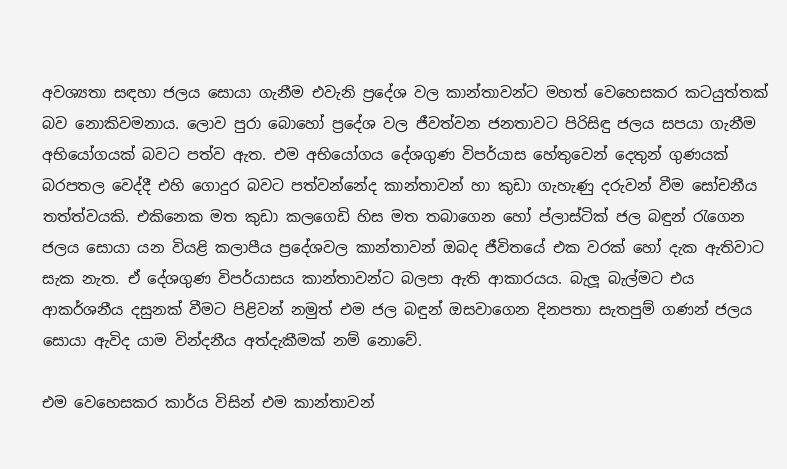අවශ්‍යතා සඳහා ජලය සොයා ගැනීම එවැනි ප්‍රදේශ වල කාන්තාවන්ට මහත් වෙහෙසකර කටයුත්තක් බව නොකිවමනාය. ලොව පුරා බොහෝ ප්‍රදේශ වල ජීවත්වන ජනතාවට පිරිසිඳු ජලය සපයා ගැනීම අභියෝගයක් බවට පත්ව ඇත. එම අභියෝගය දේශගුණ විපර්යාස හේතුවෙන් දෙතුන් ගුණයක් බරපතල වෙද්දී එහි ගොදුර බවට පත්වන්නේද කාන්තාවන් හා කුඩා ගැහැණු දරුවන් වීම සෝචනීය තත්ත්වයකි. එකිනෙක මත කුඩා කලගෙඩි හිස මත තබාගෙන හෝ ප්ලාස්ටික් ජල බඳුන් රැගෙන ජලය සොයා යන වියළි කලාපීය ප්‍රදේශවල කාන්තාවන් ඔබද ජීවිතයේ එක වරක් හෝ දැක ඇතිවාට සැක නැත. ඒ දේශගුණ විපර්යාසය කාන්තාවන්ට බලපා ඇති ආකාරයය. බැලූ බැල්මට එය ආකර්ශනීය දසුනක් වීමට පිළිවන් නමුත් එම ජල බඳුන් ඔසවාගෙන දිනපතා සැතපුම් ගණන් ජලය සොයා ඇවිද යාම වින්දනීය අත්දැකීමක් නම් නොවේ.

එම වෙහෙසකර කාර්ය විසින් එම කාන්තාවන්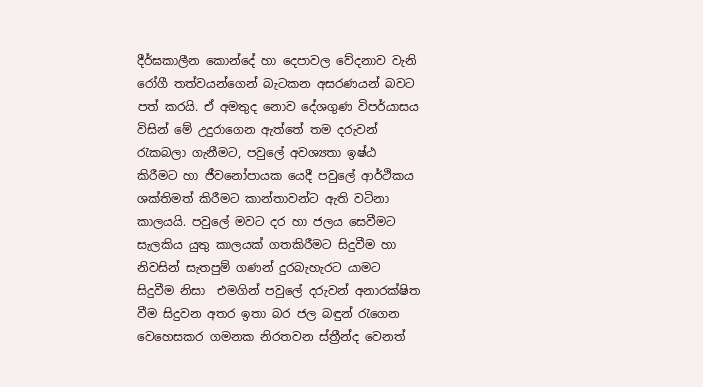දීර්ඝකාලීන කොන්දේ හා දෙපාවල වේදනාව වැනි රෝගී තත්වයන්ගෙන් බැටකන අසරණයන් බවට පත් කරයි. ඒ අමතුද නොව දේශගුණ විපර්යාසය විසින් මේ උදුරාගෙන ඇත්තේ තම දරුවන් රැකබලා ගැනීමට, පවුලේ අවශ්‍යතා ඉෂ්ඨ කිරීමට හා ජීවනෝපායක යෙදී පවුලේ ආර්ථිකය ශක්තිමත් කිරීමට කාන්තාවන්ට ඇති වටිනා කාලයයි. පවුලේ මවට දර හා ජලය සෙවීමට සැලකිය යුතු කාලයක් ගතකිරීමට සිදුවීම හා නිවසින් සැතපුම් ගණන් දුරබැහැරට යාමට සිදුවීම නිසා  එමගින් පවුලේ දරුවන් අනාරක්ෂිත වීම සිදුවන අතර ඉතා බර ජල බඳුන් රැගෙන වෙහෙසකර ගමනක නිරතවන ස්ත්‍රීන්ද වෙනත්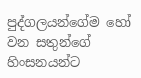පුද්ගලයන්ගේම හෝ වන සතුන්ගේ හිංසනයන්ට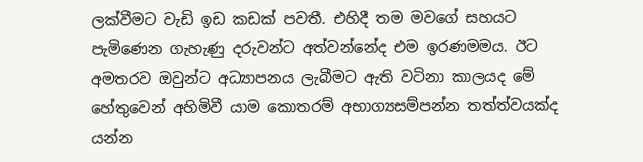ලක්වීමට වැඩි ඉඩ කඩක් පවතී. එහිදී තම මවගේ සහයට පැමිණෙන ගැහැණු දරුවන්ට අත්වන්නේද එම ඉරණමමය. ඊට අමතරව ඔවුන්ට අධ්‍යාපනය ලැබීමට ඇති වටිනා කාලයද මේ හේතුවෙන් අහිමිවී යාම කොතරම් අභාග්‍යසම්පන්න තත්ත්වයක්ද යන්න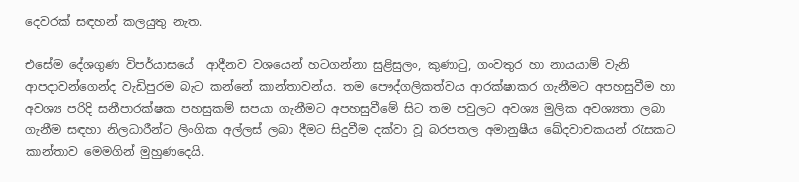දෙවරක් සඳහන් කලයුතු නැත.

එසේම දේශගුණ විපර්යාසයේ  ආදීනව වශයෙන් හටගන්නා සුළිසුලං, කුණාටු, ගංවතුර හා නායයාම් වැනි ආපදාවන්ගෙන්ද වැඩිපුරම බැට කන්නේ කාන්තාවන්ය. තම පෞද්ගලිකත්වය ආරක්ෂාකර ගැනීමට අපහසුවීම හා අවශ්‍ය පරිදි සනීපාරක්ෂක පහසුකම් සපයා ගැනීමට අපහසුවීමේ සිට තම පවුලට අවශ්‍ය මුලික අවශ්‍යතා ලබා ගැනීම සඳහා නිලධාරීන්ට ලිංගික අල්ලස් ලබා දීමට සිදුවීම දක්වා වූ බරපතල අමානුෂීය ඛේදවාචකයන් රැසකට කාන්තාව මෙමගින් මුහුණදෙයි.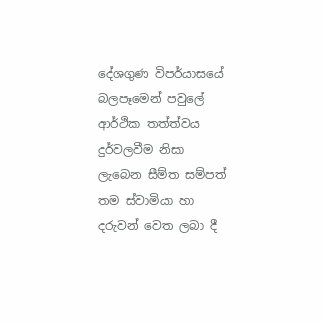දේශගුණ විපර්යාසයේ බලපෑමෙන් පවුලේ ආර්ථික තත්ත්වය දුර්වලවීම නිසා ලැබෙන සීම්ත සම්පත් තම ස්වාමියා හා දරුවන් වෙත ලබා දී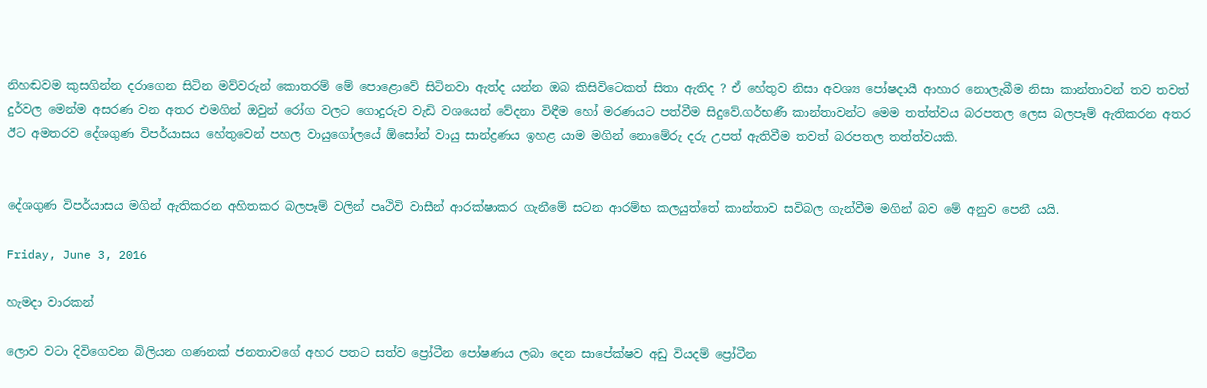නිහඬවම කුසගින්න දරාගෙන සිටින මව්වරුන් කොතරම් මේ පොළොවේ සිටිනවා ඇත්ද යන්න ඔබ කිසිවිටෙකත් සිතා ඇතිද ? ඒ හේතුව නිසා අවශ්‍ය පෝෂදායී ආහාර නොලැබීම නිසා කාන්තාවන් තව තවත් දුර්වල මෙන්ම අසරණ වන අතර එමගින් ඔවුන් රෝග වලට ගොදුරුව වැඩි වශයෙන් වේදනා විඳීම හෝ මරණයට පත්වීම සිදුවේ.ගර්භණී කාන්තාවන්ට මෙම තත්ත්වය බරපතල ලෙස බලපෑම් ඇතිකරන අතර ඊට අමතරව දේශගුණ විපර්යාසය හේතුවෙන් පහල වායුගෝලයේ ඕසෝන් වායු සාන්ද්‍රණය ඉහළ යාම මගින් නොමේරු දරු උපත් ඇතිවීම තවත් බරපතල තත්ත්වයකි.


දේශගුණ විපර්යාසය මගින් ඇතිකරන අහිතකර බලපෑම් වලින් පෘථිවි වාසීන් ආරක්ෂාකර ගැනීමේ සටන ආරම්භ කලයුත්තේ කාන්තාව සවිබල ගැන්වීම මගින් බව මේ අනුව පෙනී යයි.

Friday, June 3, 2016

හැමදා වාරකන්

ලොව වටා දිවිගෙවන බිලියන ගණනක් ජනතාවගේ අහර පතට සත්ව ප්‍රෝටීන පෝෂණය ලබා දෙන සාපේක්ෂව අඩු වියදම් ප්‍රෝටීන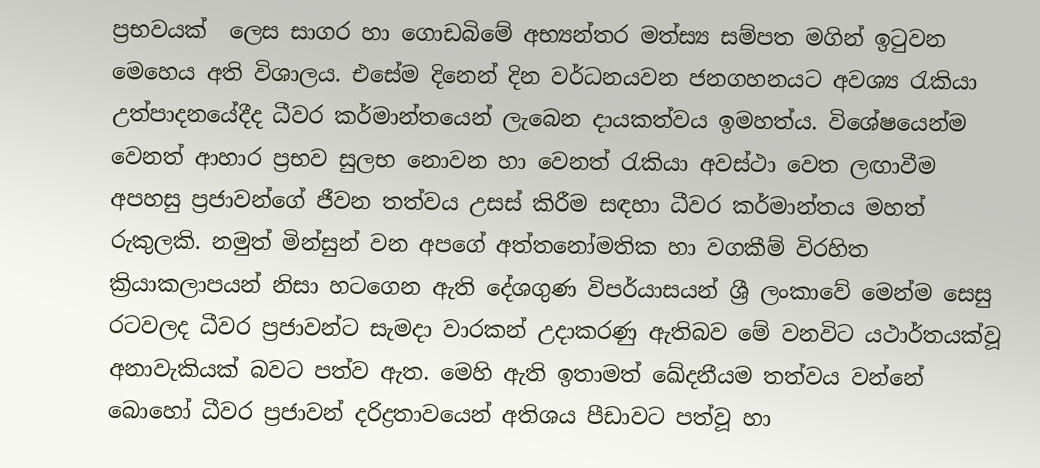ප්‍රභවයක්  ලෙස සාගර හා ගොඩබිමේ අභ්‍යන්තර මත්ස්‍ය සම්පත මගින් ඉටුවන මෙහෙය අති විශාලය. එසේම දිනෙන් දින වර්ධනයවන ජනගහනයට අවශ්‍ය රැකියා උත්පාදනයේදීද ධීවර කර්මාන්තයෙන් ලැබෙන දායකත්වය ඉමහත්ය. විශේෂයෙන්ම වෙනත් ආහාර ප්‍රභව සුලභ නොවන හා වෙනත් රැකියා අවස්ථා වෙත ලඟාවීම අපහසු ප්‍රජාවන්ගේ ජීවන තත්වය උසස් කිරීම සඳහා ධීවර කර්මාන්තය මහත් රුකුලකි. නමුත් මින්සුන් වන අපගේ අත්තනෝමතික හා වගකීම් විරහිත ක්‍රියාකලාපයන් නිසා හටගෙන ඇති දේශගුණ විපර්යාසයන් ශ්‍රී ලංකාවේ මෙන්ම සෙසු රටවලද ධීවර ප්‍රජාවන්ට සැමදා වාරකන් උදාකරණු ඇතිබව මේ වනවිට යථාර්තයක්වූ අනාවැකියක් බවට පත්ව ඇත. මෙහි ඇති ඉතාමත් ඛේදනීයම තත්වය වන්නේ බොහෝ ධීවර ප්‍රජාවන් දරිද්‍රතාවයෙන් අතිශය පීඩාවට පත්වූ හා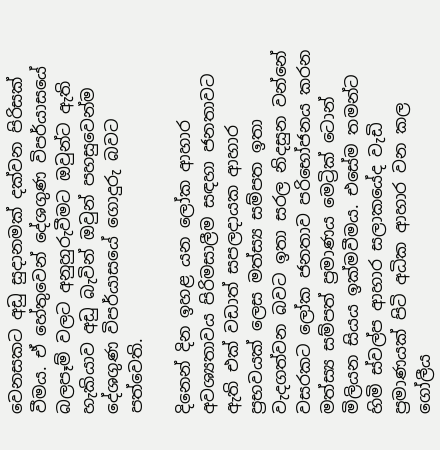වෙනසකට අඩු සුදානමක් දක්වන පිරිසක් වීමය. ඒ හේතුවෙන් දේශගුණ විපර්යාසයේ බලපෑම් වලට අනුහුරුවීමට ඔවුන්ට ඇති හැකියාව අඩු බැවින් ඔවුන් පහසුවෙන්ම දේශගුණ විපර්යාසයේ ගොදුරු බවට පත්වෙති.

දිනෙන් දින ඉහළ යන ලෝක ආහාර අවශ්‍යතාවය පිරිමසාලීම සඳහා ජනතාවට ඇති එක් වඩාත් සපලදායක ආහාර ප්‍රභවයක් ලෙස මත්ස්‍ය සම්පත ඉතා වැදගත්වන බවට ඉතා සරල නිදසුන වන්නේ වසරකට ලෝක ජනතාව පරිභෝජනය කරන මත්ස්‍ය සම්පත් ප්‍රමාණය මෙට්‍රික් ටොන් මිලියන සියය ඉක්මවීමය. එසේම තමන්ට හිමි ස්වල්ප ආහාර සලාකයේද වැඩි ප්‍රමාණයක් පිටි අධික ආහාර වන කල  ගෝලීය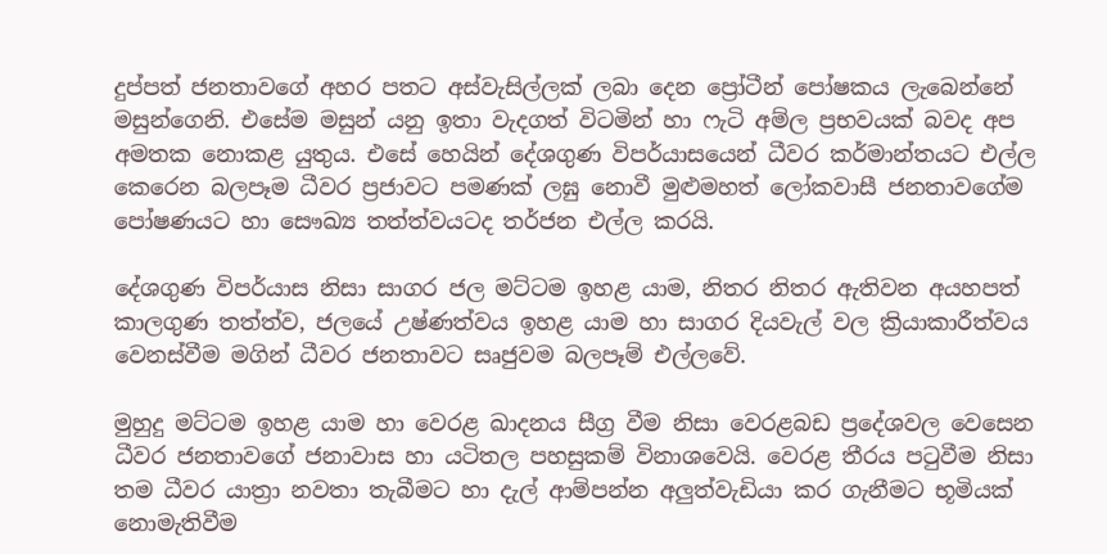දුප්පත් ජනතාවගේ අහර පතට අස්වැසිල්ලක් ලබා දෙන ප්‍රෝටීන් පෝෂකය ලැබෙන්නේ මසුන්ගෙනි. එසේම මසුන් යනු ඉතා වැදගත් විටමින් හා ෆැටි අම්ල ප්‍රභවයක් බවද අප අමතක නොකළ යුතුය. එසේ හෙයින් දේශගුණ විපර්යාසයෙන් ධීවර කර්මාන්තයට එල්ල කෙරෙන බලපෑම ධීවර ප්‍රජාවට පමණක් ලඝු නොවී මුළුමහත් ලෝකවාසී ජනතාවගේම පෝෂණයට හා සෞඛ්‍ය තත්ත්වයටද තර්ජන එල්ල කරයි.

දේශගුණ විපර්යාස නිසා සාගර ජල මට්ටම ඉහළ යාම, නිතර නිතර ඇතිවන අයහපත් කාලගුණ තත්ත්ව, ජලයේ උෂ්ණත්වය ඉහළ යාම හා සාගර දියවැල් වල ක්‍රියාකාරීත්වය වෙනස්වීම මගින් ධීවර ජනතාවට සෘජුවම බලපෑම් එල්ලවේ.

මුහුදු මට්ටම ඉහළ යාම හා වෙරළ ඛාදනය සීග්‍ර වීම නිසා වෙරළබඩ ප්‍රදේශවල වෙසෙන ධීවර ජනතාවගේ ජනාවාස හා යටිතල පහසුකම් විනාශවෙයි. වෙරළ තීරය පටුවීම නිසා තම ධීවර යාත්‍රා නවතා තැබීමට හා දැල් ආම්පන්න අලුත්වැඩියා කර ගැනීමට භූමියක් නොමැතිවීම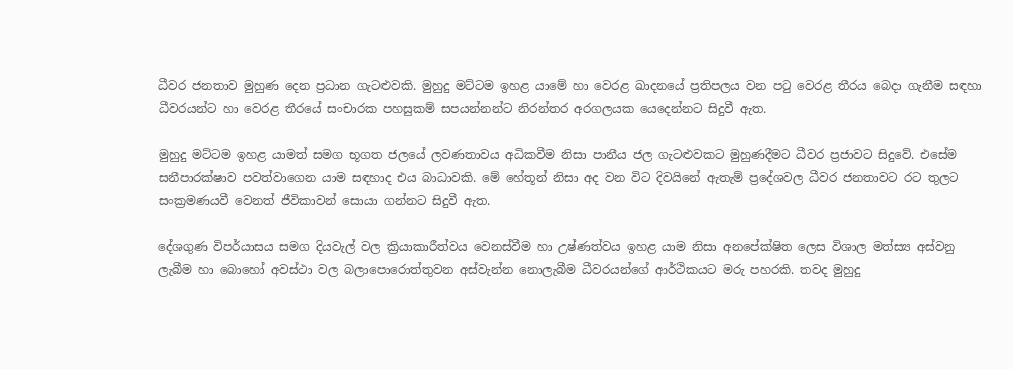ධීවර ජනතාව මුහුණ දෙන ප්‍රධාන ගැටළුවකි. මුහුදු මට්ටම ඉහළ යාමේ හා වෙරළ ඛාදනයේ ප්‍රතිපලය වන පටු වෙරළ තීරය බෙදා ගැනීම සඳහා ධීවරයන්ට හා වෙරළ තීරයේ සංචාරක පහසුකම් සපයන්නන්ට නිරන්තර අරගලයක යෙදෙන්නට සිදුවී ඇත.

මුහුදු මට්ටම ඉහළ යාමත් සමග භූගත ජලයේ ලවණතාවය අධිකවීම නිසා පානීය ජල ගැටළුවකට මුහුණදීමට ධීවර ප්‍රජාවට සිදුවේ. එසේම සනීපාරක්ෂාව පවත්වාගෙන යාම සඳහාද එය බාධාවකි. මේ හේතූන් නිසා අද වන විට දිවයිනේ ඇතැම් ප්‍රදේශවල ධීවර ජනතාවට රට තුලට සංක්‍රමණයවී වෙනත් ජීවිකාවන් සොයා ගන්නට සිදුවී ඇත.

දේශගුණ විපර්යාසය සමග දියවැල් වල ක්‍රියාකාරීත්වය වෙනස්වීම හා උෂ්ණත්වය ඉහළ යාම නිසා අනපේක්ෂිත ලෙස විශාල මත්ස්‍ය අස්වනු ලැබීම හා බොහෝ අවස්ථා වල බලාපොරොත්තුවන අස්වැන්න නොලැබීම ධීවරයන්ගේ ආර්ථිකයට මරු පහරකි. තවද මුහුදු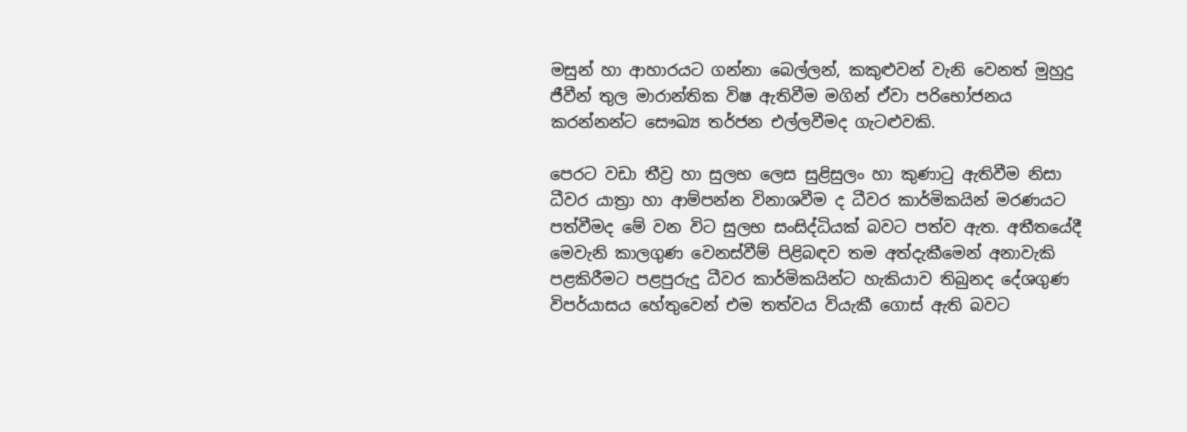මසුන් හා ආහාරයට ගන්නා බෙල්ලන්, කකුළුවන් වැනි වෙනත් මුහුදු ජීවීන් තුල මාරාන්තික විෂ ඇතිවීම මගින් ඒවා පරිභෝජනය කරන්නන්ට සෞඛ්‍ය තර්ජන එල්ලවීමද ගැටළුවකි.

පෙරට වඩා තීව්‍ර හා සුලභ ලෙස සුළිසුලං හා කුණාටු ඇතිවීම නිසා ධීවර යාත්‍රා හා ආම්පන්න විනාශවීම ද ධීවර කාර්මිකයින් මරණයට පත්වීමද මේ වන විට සුලභ සංසිද්ධියක් බවට පත්ව ඇත. අතීතයේදී මෙවැනි කාලගුණ වෙනස්වීම් පිළිබඳව තම අත්දැකීමෙන් අනාවැකි පළකිරීමට පළපුරුදු ධීවර කාර්මිකයින්ට හැකියාව තිබුනද දේශගුණ විපර්යාසය හේතුවෙන් එම තත්වය වියැකී ගොස් ඇති බවට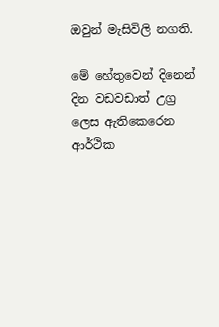ඔවුන් මැසිවිලි නගති.

මේ හේතුවෙන් දිනෙන් දින වඩවඩාත් උග්‍ර ලෙස ඇතිකෙරෙන ආර්ථික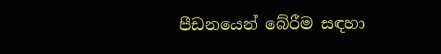පීඩනයෙන් බේරීම සඳහා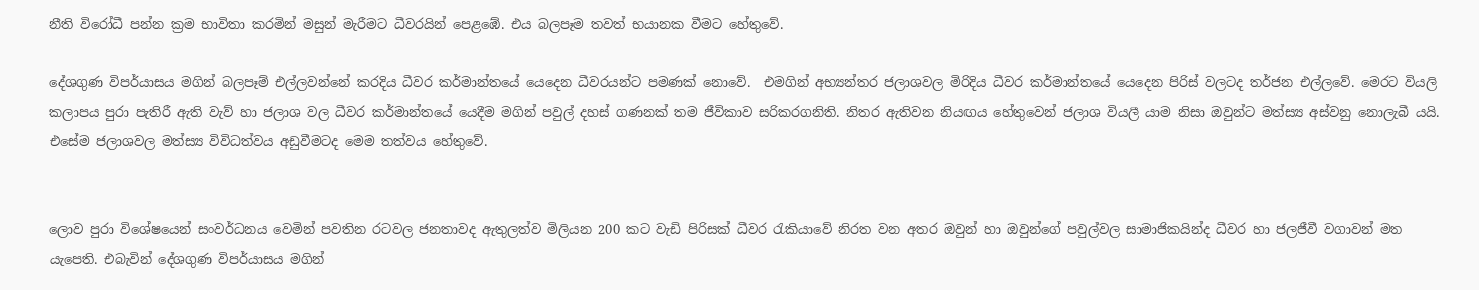නීති විරෝධී පන්න ක්‍රම භාවිතා කරමින් මසුන් මැරීමට ධීවරයින් පෙළඹේ. එය බලපෑම තවත් භයානක වීමට හේතුවේ.

දේශගුණ විපර්යාසය මගින් බලපෑම් එල්ලවන්නේ කරදිය ධීවර කර්මාන්තයේ යෙදෙන ධීවරයන්ට පමණක් නොවේ.  එමගින් අභ්‍යන්තර ජලාශවල මිරිදිය ධීවර කර්මාන්තයේ යෙදෙන පිරිස් වලටද තර්ජන එල්ලවේ. මෙරට වියලි කලාපය පුරා පැතිරී ඇති වැව් හා ජලාශ වල ධීවර කර්මාන්තයේ යෙදීම මගින් පවුල් දහස් ගණනක් තම ජීවිකාව සරිකරගනිති. නිතර ඇතිවන නියඟය හේතුවෙන් ජලාශ වියලී යාම නිසා ඔවුන්ට මත්ස්‍ය අස්වනු නොලැබී යයි. එසේම ජලාශවල මත්ස්‍ය විවිධත්වය අඩුවීමටද මෙම තත්වය හේතුවේ.


ලොව පුරා විශේෂයෙන් සංවර්ධනය වෙමින් පවතින රටවල ජනතාවද ඇතුලත්ව මිලියන 200 කට වැඩි පිරිසක් ධීවර රැකියාවේ නිරත වන අතර ඔවුන් හා ඔවුන්ගේ පවුල්වල සාමාජිකයින්ද ධීවර හා ජලජීවී වගාවන් මත යැපෙති. එබැවින් දේශගුණ විපර්යාසය මගින්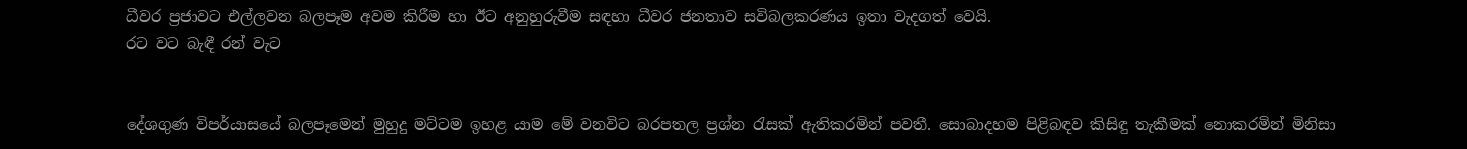ධීවර ප්‍රජාවට එල්ලවන බලපෑම අවම කිරීම හා ඊට අනුහුරුවීම සඳහා ධීවර ජනතාව සවිබලකරණය ඉතා වැදගත් වෙයි.
රට වට බැඳී රන් වැට


දේශගුණ විපර්යාසයේ බලපෑමෙන් මුහුදු මට්ටම ඉහළ යාම මේ වනවිට බරපතල ප්‍රශ්න රැසක් ඇතිකරමින් පවතී. සොබාදහම පිළිබඳව කිසිඳු තැකීමක් නොකරමින් මිනිසා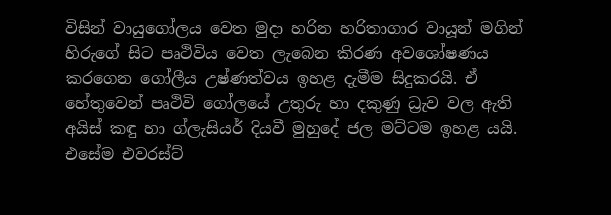විසින් වායුගෝලය වෙත මුදා හරින හරිතාගාර වායූන් මගින් හිරුගේ සිට පෘථිවිය වෙත ලැබෙන කිරණ අවශෝෂණය කරගෙන ගෝලීය උෂ්ණත්වය ඉහළ දැමීම සිදුකරයි. ඒ හේතුවෙන් පෘථිවි ගෝලයේ උතුරු හා දකුණු ධ්‍රැව වල ඇති අයිස් කඳු හා ග්ලැසියර් දියවී මුහුදේ ජල මට්ටම ඉහළ යයි. එසේම එවරස්ට්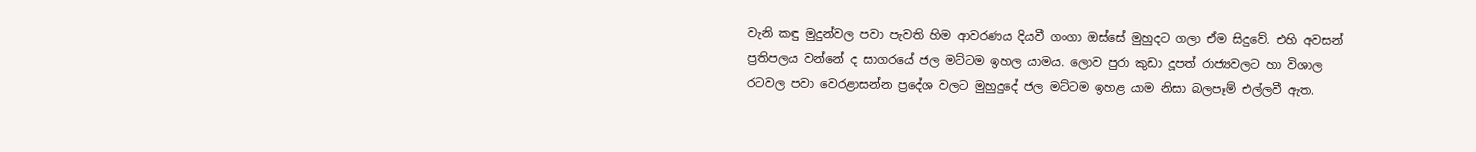වැනි කඳු මුදුන්වල පවා පැවති හිම ආවරණය දියවී ගංගා ඔස්සේ මුහුදට ගලා ඒම සිදුවේ. එහි අවසන් ප්‍රතිපලය වන්නේ ද සාගරයේ ජල මට්ටම ඉහල යාමය. ලොව පුරා කුඩා දූපත් රාජ්‍යවලට හා විශාල රටවල පවා වෙරළාසන්න ප්‍රදේශ වලට මුහුදුදේ ජල මට්ටම ඉහළ යාම නිසා බලපෑම් එල්ලවී ඇත.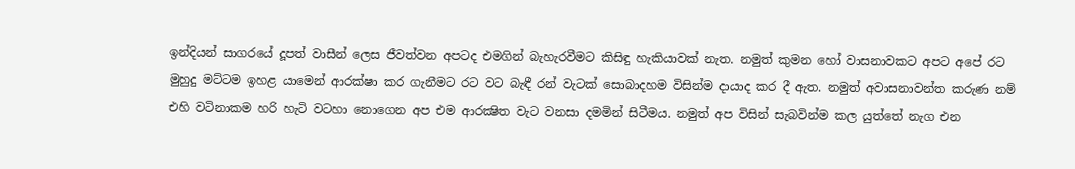ඉන්දියන් සාගරයේ දූපත් වාසීන් ලෙස ජීවත්වන අපටද එමගින් බැහැරවීමට කිසිඳු හැකියාවක් නැත. නමුත් කුමන හෝ වාසනාවකට අපට අපේ රට මුහුදු මට්ටම ඉහළ යාමෙන් ආරක්ෂා කර ගැනීමට රට වට බැඳී රන් වැටක් සොබාදහම විසින්ම දායාද කර දී ඇත. නමුත් අවාසනාවන්ත කරුණ නම් එහි වටිනාකම හරි හැටි වටහා නොගෙන අප එම ආරක්‍ෂිත වැට වනසා දමමින් සිටීමය. නමුත් අප විසින් සැබවින්ම කල යුත්තේ නැග එන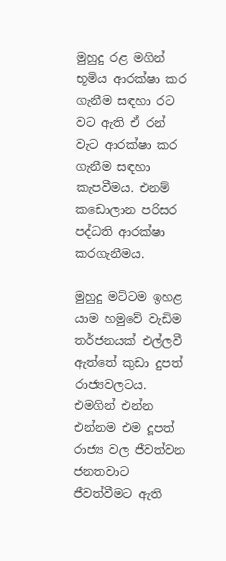මුහුදු රළ මගින් භූමිය ආරක්ෂා කර ගැනීම සඳහා රට වට ඇති ඒ රන් වැට ආරක්ෂා කර ගැනීම සඳහා කැපවීමය. එනම් කඩොලාන පරිසර පද්ධති ආරක්ෂා කරගැනීමය.

මුහුදු මට්ටම ඉහළ යාම හමුවේ වැඩිම තර්ජනයක් එල්ලවී ඇත්තේ කුඩා දුපත් රාජ්‍යවලටය. එමගින් එන්න එන්නම එම දූපත් රාජ්‍ය වල ජීවත්වන ජනතවාට ජීවත්වීමට ඇති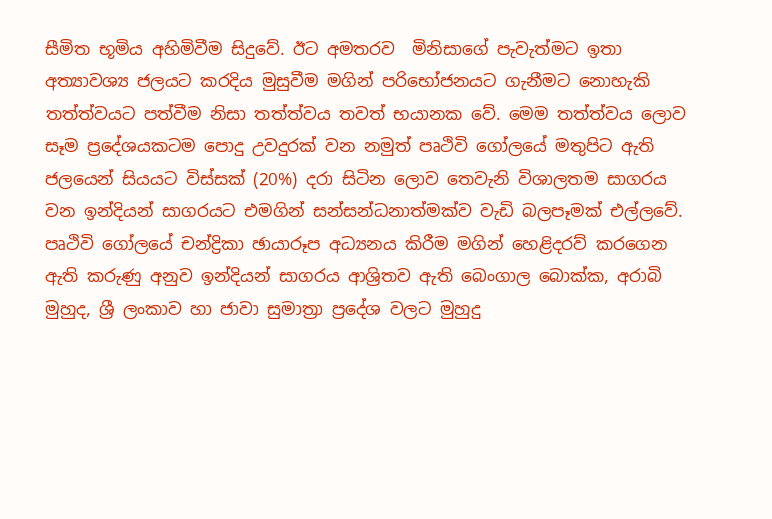සීමිත භූමිය අහිමිවීම සිදුවේ. ඊට අමතරව  මිනිසාගේ පැවැත්මට ඉතා අත්‍යාවශ්‍ය ජලයට කරදිය මුසුවීම මගින් පරිභෝජනයට ගැනීමට නොහැකි තත්ත්වයට පත්වීම නිසා තත්ත්වය තවත් භයානක වේ. මෙම තත්ත්වය ලොව සෑම ප්‍රදේශයකටම පොදු උවදුරක් වන නමුත් පෘථිවි ගෝලයේ මතුපිට ඇති ජලයෙන් සියයට විස්සක් (20%) දරා සිටින ලොව තෙවැනි විශාලතම සාගරය වන ඉන්දියන් සාගරයට එමගින් සන්සන්ධනාත්මක්ව වැඩි බලපෑමක් එල්ලවේ. පෘථිවි ගෝලයේ චන්ද්‍රිකා ඡායාරූප අධ්‍යනය කිරීම මගින් හෙළිදරව් කරගෙන ඇති කරුණු අනුව ඉන්දියන් සාගරය ආශ්‍රිතව ඇති බෙංගාල බොක්ක, අරාබි මුහුද, ශ්‍රී ලංකාව හා ජාවා සුමාත්‍රා ප්‍රදේශ වලට මුහුදු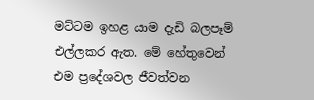මට්ටම ඉහළ යාම දැඩි බලපෑම් එල්ලකර ඇත. මේ හේතුවෙන් එම ප්‍රදේශවල ජීවත්වන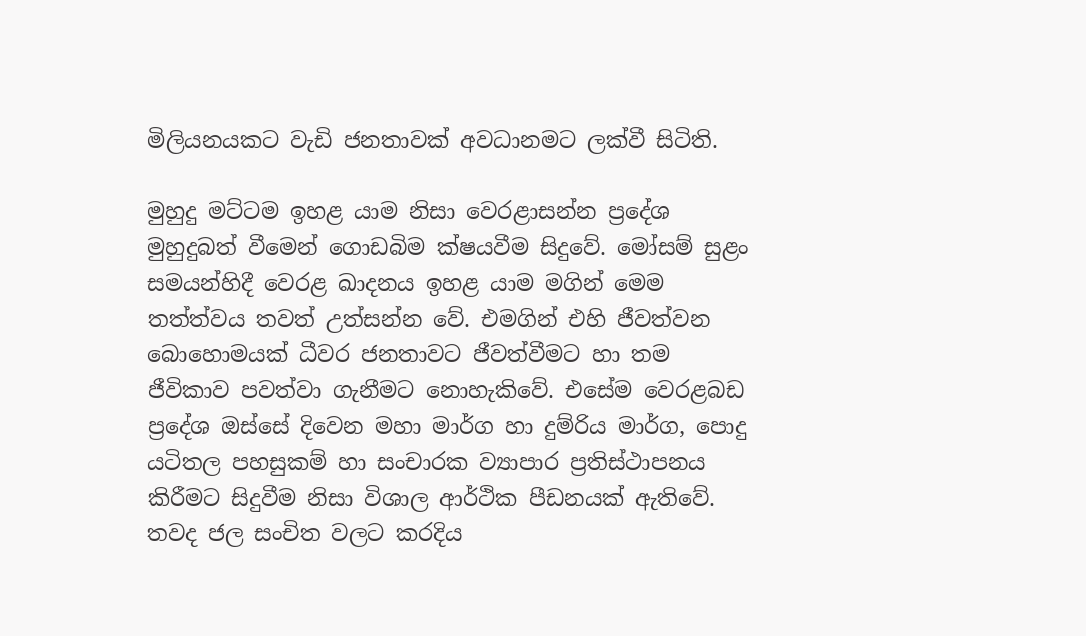මිලියනයකට වැඩි ජනතාවක් අවධානමට ලක්වී සිටිති.

මුහුදු මට්ටම ඉහළ යාම නිසා වෙරළාසන්න ප්‍රදේශ මුහුදුබත් වීමෙන් ගොඩබිම ක්ෂයවීම සිදුවේ. මෝසම් සුළං සමයන්හිදී වෙරළ ඛාදනය ඉහළ යාම මගින් මෙම තත්ත්වය තවත් උත්සන්න වේ. එමගින් එහි ජීවත්වන බොහොමයක් ධීවර ජනතාවට ජීවත්වීමට හා තම ජීවිකාව පවත්වා ගැනීමට නොහැකිවේ. එසේම වෙරළබඩ ප්‍රදේශ ඔස්සේ දිවෙන මහා මාර්ග හා දුම්රිය මාර්ග, පොදු යටිතල පහසුකම් හා සංචාරක ව්‍යාපාර ප්‍රතිස්ථාපනය කිරීමට සිදුවීම නිසා විශාල ආර්ථික පීඩනයක් ඇතිවේ. තවද ජල සංචිත වලට කරදිය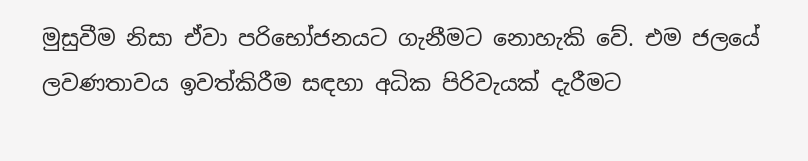මුසුවීම නිසා ඒවා පරිභෝජනයට ගැනීමට නොහැකි වේ. එම ජලයේ ලවණතාවය ඉවත්කිරීම සඳහා අධික පිරිවැයක් දැරීමට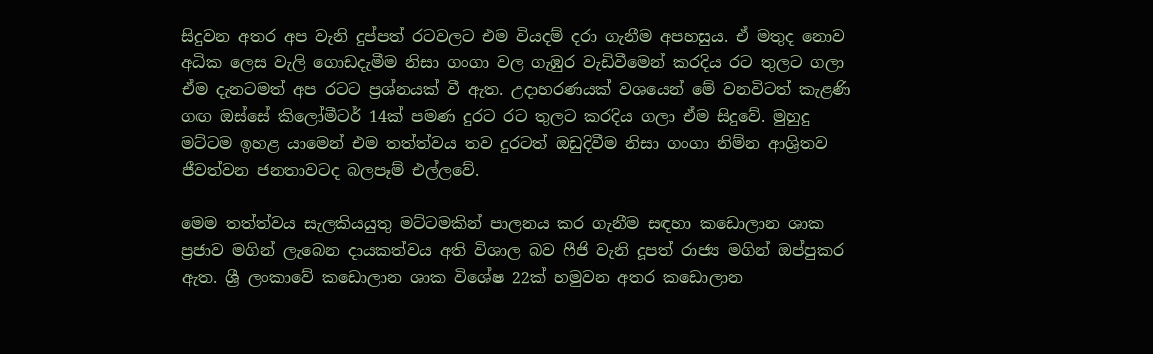සිදුවන අතර අප වැනි දුප්පත් රටවලට එම වියදම් දරා ගැනීම අපහසුය. ඒ මතුද නොව අධික ලෙස වැලි ගොඩදැමීම නිසා ගංගා වල ගැඹුර වැඩිවීමෙන් කරදිය රට තුලට ගලා ඒම දැනටමත් අප රටට ප්‍රශ්නයක් වී ඇත. උදාහරණයක් වශයෙන් මේ වනවිටත් කැළණි ගඟ ඔස්සේ කිලෝමීටර් 14ක් පමණ දුරට රට තුලට කරදිය ගලා ඒම සිදුවේ. මුහුදු මට්ටම ඉහළ යාමෙන් එම තත්ත්වය තව දුරටත් ඔඩුදිවීම නිසා ගංගා නිම්න ආශ්‍රිතව ජීවත්වන ජනතාවටද බලපෑම් එල්ලවේ.

මෙම තත්ත්වය සැලකියයුතු මට්ටමකින් පාලනය කර ගැනීම සඳහා කඩොලාන ශාක ප්‍රජාව මගින් ලැබෙන දායකත්වය අති විශාල බව ෆීජි වැනි දූපත් රාජ්‍ය මගින් ඔප්පුකර ඇත. ශ්‍රී ලංකාවේ කඩොලාන ශාක විශේෂ 22ක් හමුවන අතර කඩොලාන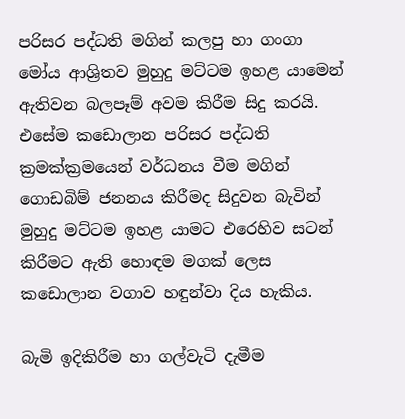පරිසර පද්ධති මගින් කලපු හා ගංගා මෝය ආශ්‍රිතව මුහුදු මට්ටම ඉහළ යාමෙන් ඇතිවන බලපෑම් අවම කිරීම සිදු කරයි. එසේම කඩොලාන පරිසර පද්ධති ක්‍රමක්ක්‍රමයෙන් වර්ධනය වීම මගින් ගොඩබිම් ජනනය කිරීමද සිදුවන බැවින් මුහුදු මට්ටම ඉහළ යාමට එරෙහිව සටන් කිරීමට ඇති හොඳම මගක් ලෙස කඩොලාන වගාව හඳුන්වා දිය හැකිය.

බැමි ඉදිකිරීම හා ගල්වැටි දැමීම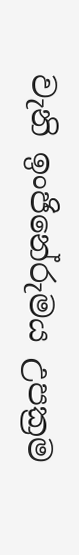වැනි ඉංජිනේරුමය උපක්‍රම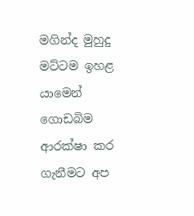මගින්ද මුහුදු මට්ටම ඉහළ යාමෙන් ගොඩබිම ආරක්ෂා කර ගැනීමට අප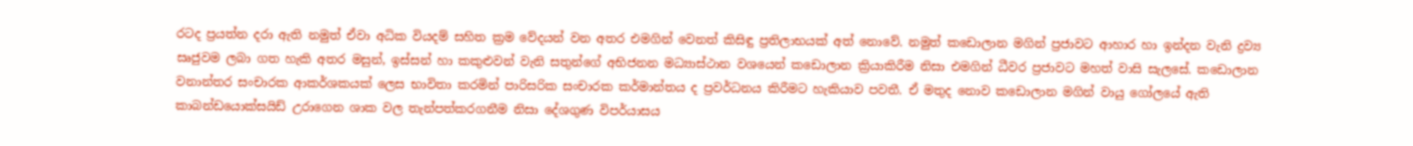රටද ප්‍රයත්න දරා ඇති නමුත් ඒවා අධික වියදම් සහිත ක්‍රම වේදයන් වන අතර එමගින් වෙනත් කිසිඳු ප්‍රතිලාභයක් අත් නොවේ. නමුත් කඩොලාන මගින් ප්‍රජාවට ආහාර හා ඉන්දන වැනි ද්‍රව්‍ය සෘජුවම ලබා ගත හැකි අතර මසුන්, ඉස්සන් හා කකුළුවන් වැනි සතුන්ගේ අභිජනන මධ්‍යාස්ථාන වශයෙන් කඩොලාන ක්‍රියාකිරීම නිසා එමගින් ධීවර ප්‍රජාවට මහත් වාසි සැලසේ. කඩොලාන වනාන්තර සංචාරක ආකර්ශකයක් ලෙස භාවිතා කරමින් පාරිසරික සංචාරක කර්මාන්තය ද ප්‍රවර්ධනය කිරීමට හැකියාව පවතී. ඒ මතුද නොව කඩොලාන මගින් වායු ගෝලයේ ඇති කාබන්ඩයොක්සයිඩ් උරාගෙන ශාක වල තැන්පත්කරගනීම නිසා දේශගුණ විපර්යාසය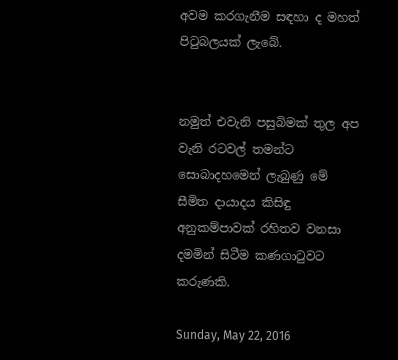අවම කරගැනීම සඳහා ද මහත් පිටුබලයක් ලැබේ.


නමුත් එවැනි පසුබිමක් තුල අප වැනි රටවල් තමන්ට සොබාදහමෙන් ලැබුණු මේ සීමිත දායාදය කිසිඳු අනුකම්පාවක් රහිතව වනසා දමමින් සිටීම කණගාටුවට කරුණකි.

Sunday, May 22, 2016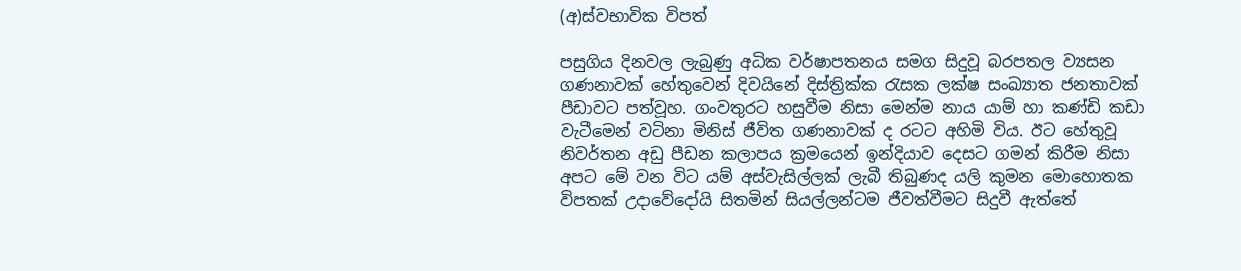(අ)ස්වභාවික විපත්

පසුගිය දිනවල ලැබුණු අධික වර්ෂාපතනය සමග සිදුවූ බරපතල ව්‍යසන ගණනාවක් හේතුවෙන් දිවයිනේ දිස්ත්‍රික්ක රැසක ලක්ෂ සංඛ්‍යාත ජනතාවක් පීඩාවට පත්වූහ. ගංවතුරට හසුවීම නිසා මෙන්ම නාය යාම් හා කණ්ඩි කඩා වැටීමෙන් වටිනා මිනිස් ජීවිත ගණනාවක් ද රටට අහිමි විය. ඊට හේතුවූ නිවර්තන අඩු පීඩන කලාපය ක්‍රමයෙන් ඉන්දියාව දෙසට ගමන් කිරීම නිසා අපට මේ වන විට යම් අස්වැසිල්ලක් ලැබී තිබුණද යලි කුමන මොහොතක විපතක් උදාවේදෝයි සිතමින් සියල්ලන්ටම ජීවත්වීමට සිදුවී ඇත්තේ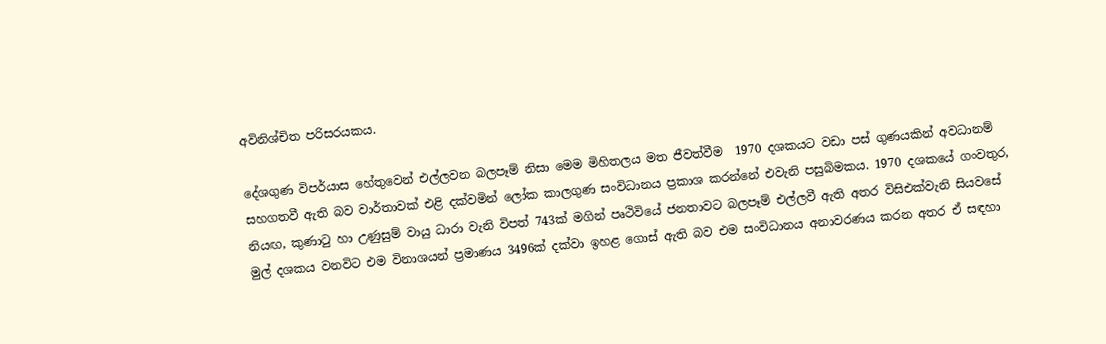අවිනිශ්චිත පරිසරයකය.

දේශගුණ විපර්යාස හේතුවෙන් එල්ලවන බලපෑම් නිසා මෙම මිහිතලය මත ජීවත්වීම  1970 දශකයට වඩා පස් ගුණයකින් අවධානම් සහගතවී ඇති බව වාර්තාවක් එළි දක්වමින් ලෝක කාලගුණ සංවිධානය ප්‍රකාශ කරන්නේ එවැනි පසුබිමකය. 1970 දශකයේ ගංවතුර, නියඟ, කුණාටු හා උණුසුම් වායු ධාරා වැනි විපත් 743ක් මගින් පෘථිවියේ ජනතාවට බලපෑම් එල්ලවී ඇති අතර විසිඑක්වැනි සියවසේ මුල් දශකය වනවිට එම විනාශයන් ප්‍රමාණය 3496ක් දක්වා ඉහළ ගොස් ඇති බව එම සංවිධානය අනාවරණය කරන අතර ඒ සඳහා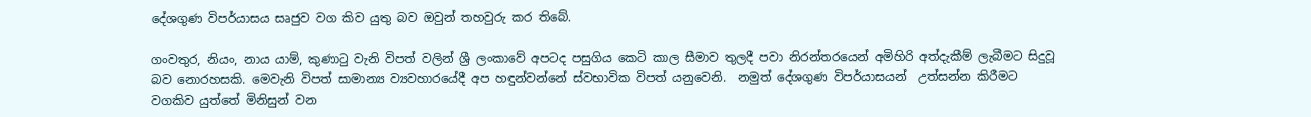දේශගුණ විපර්යාසය සෘජුව වග කිව යුතු බව ඔවුන් තහවුරු කර තිබේ.

ගංවතුර, නියං, නාය යාම්, කුණාටු වැනි විපත් වලින් ශ්‍රී ලංකාවේ අපටද පසුගිය කෙටි කාල සීමාව තුලදී පවා නිරන්තරයෙන් අමිහිරි අත්දැකීම් ලැබීමට සිදුවූ බව නොරහසකි. මෙවැනි විපත් සාමාන්‍ය ව්‍යවහාරයේදී අප හඳුන්වන්නේ ස්වභාවික විපත් යනුවෙනි.  නමුත් දේශගුණ විපර්යාසයන්  උත්සන්න කිරීමට වගකිව යුත්තේ මිනිසුන් වන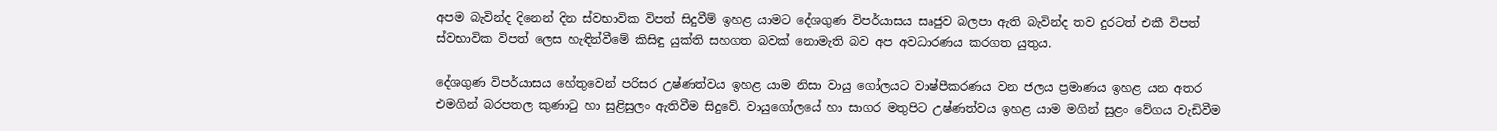අපම බැවින්ද දිනෙන් දින ස්වභාවික විපත් සිදුවීම් ඉහළ යාමට දේශගුණ විපර්යාසය සෘජුව බලපා ඇති බැවින්ද තව දුරටත් එකී විපත් ස්වභාවික විපත් ලෙස හැඳින්වීමේ කිසිඳු යුක්ති සහගත බවක් නොමැති බව අප අවධාරණය කරගත යුතුය.

දේශගුණ විපර්යාසය හේතුවෙන් පරිසර උෂ්ණත්වය ඉහළ යාම නිසා වායු ගෝලයට වාෂ්පීකරණය වන ජලය ප්‍රමාණය ඉහළ යන අතර එමගින් බරපතල කුණාටු හා සුළිසුලං ඇතිවීම සිදුවේ. වායුගෝලයේ හා සාගර මතුපිට උෂ්ණත්වය ඉහළ යාම මගින් සුළං වේගය වැඩිවීම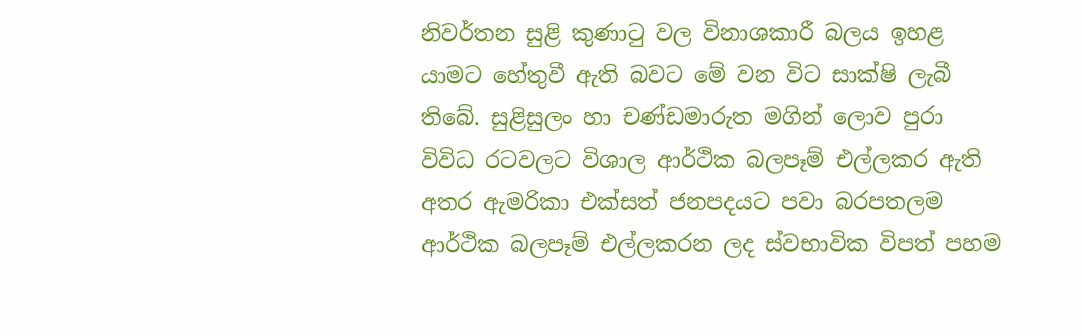නිවර්තන සුළි කුණාටු වල විනාශකාරී බලය ඉහළ යාමට හේතුවී ඇති බවට මේ වන විට සාක්ෂි ලැබී තිබේ. සුළිසුලං හා චණ්ඩමාරුත මගින් ලොව පුරා විවිධ රටවලට විශාල ආර්ථික බලපෑම් එල්ලකර ඇති අතර ඇමරිකා එක්සත් ජනපදයට පවා බරපතලම ආර්ථික බලපෑම් එල්ලකරන ලද ස්වභාවික විපත් පහම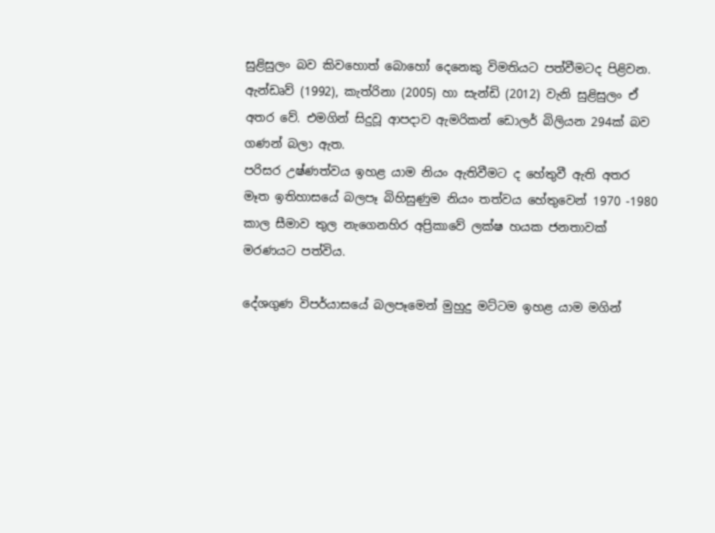සුළිසුලං බව කිවහොත් බොහෝ දෙනෙකු විමතියට පත්වීමටද පිළිවන. ඇන්ඩෘව් (1992), කැත්රිනා (2005) හා සැන්ඩි (2012) වැනි සුළිසුලං ඒ අතර වේ. එමගින් සිදුවූ ආපදාව ඇමරිකන් ඩොලර් බිලියන 294ක් බව ගණන් බලා ඇත.
පරිසර උෂ්ණත්වය ඉහළ යාම නියං ඇතිවීමට ද හේතුවී ඇති අතර මෑත ඉතිහාසයේ බලපෑ බිහිසුණුම නියං තත්වය හේතුවෙන් 1970 -1980 කාල සීමාව තුල නැගෙනහිර අප්‍රිකාවේ ලක්ෂ හයක ජනතාවක් මරණයට පත්විය.

දේශගුණ විපර්යාසයේ බලපෑමෙන් මුහුදු මට්ටම ඉහළ යාම මගින්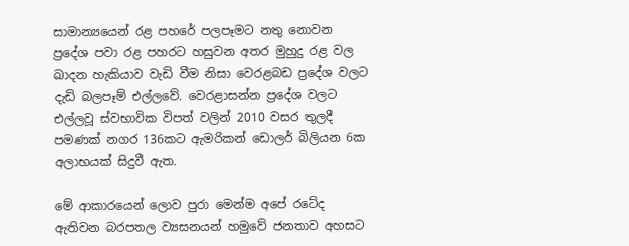සාමාන්‍යයෙන් රළ පහරේ පලපෑමට නතු නොවන ප්‍රදේශ පවා රළ පහරට හසුවන අතර මුහුදු රළ වල ඛාදන හැකියාව වැඩි වීම නිසා වෙරළබඩ ප්‍රදේශ වලට දැඩි බලපෑම් එල්ලවේ. වෙරළාසන්න ප්‍රදේශ වලට එල්ලවූ ස්වභාවික විපත් වලින් 2010 වසර තුලදී පමණක් නගර 136කට ඇමරිකන් ඩොලර් බිලියන 6ක අලාභයක් සිදුවී ඇත.

මේ ආකාරයෙන් ලොව පුරා මෙන්ම අපේ රටේද ඇතිවන බරපතල ව්‍යසනයන් හමුවේ ජනතාව අහසට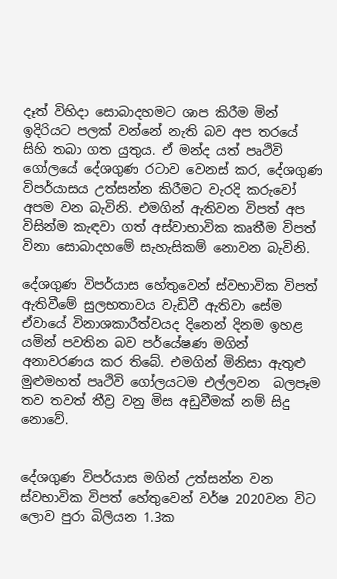දෑත් විහිදා සොබාදහමට ශාප කිරීම මින් ඉදිරියට පලක් වන්නේ නැති බව අප තරයේ සිහි තබා ගත යුතුය. ඒ මන්ද යත් පෘථිවි ගෝලයේ දේශගුණ රටාව වෙනස් කර, දේශගුණ විපර්යාසය උත්සන්න කිරීමට වැරදි කරුවෝ අපම වන බැවිනි. එමගින් ඇතිවන විපත් අප විසින්ම කැඳවා ගත් අස්වාභාවික කෘතීම විපත් විනා සොබාදහමේ සැහැසිකම් නොවන බැවිනි.

දේශගුණ විපර්යාස හේතුවෙන් ස්වභාවික විපත් ඇතිවීමේ සුලභතාවය වැඩිවී ඇතිවා සේම ඒවායේ විනාශකාරීත්වයද දිනෙන් දිනම ඉහළ යමින් පවතින බව පර්යේෂණ මගින් අනාවරණය කර තිබේ. එමගින් මිනිසා ඇතුළු මුළුමහත් පෘථිවි ගෝලයටම එල්ලවන  බලපෑම තව තවත් තීව්‍ර වනු මිස අඩුවීමක් නම් සිදු නොවේ.


දේශගුණ විපර්යාස මගින් උත්සන්න වන ස්වභාවික විපත් හේතුවෙන් වර්ෂ 2020වන විට ලොව පුරා බිලියන 1.3ක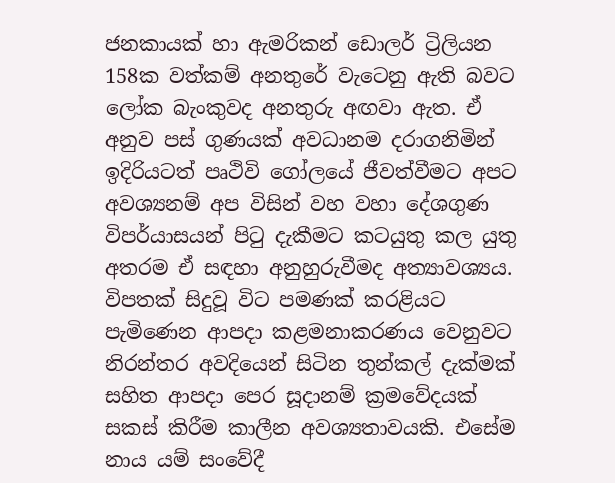ජනකායක් හා ඇමරිකන් ඩොලර් ට්‍රිලියන 158ක වත්කම් අනතුරේ වැටෙනු ඇති බවට ලෝක බැංකුවද අනතුරු අඟවා ඇත. ඒ අනුව පස් ගුණයක් අවධානම දරාගනිමින් ඉදිරියටත් පෘථිවි ගෝලයේ ජීවත්වීමට අපට අවශ්‍යනම් අප විසින් වහ වහා දේශගුණ විපර්යාසයන් පිටු දැකීමට කටයුතු කල යුතු අතරම ඒ සඳහා අනුහුරුවීමද අත්‍යාවශ්‍යය. විපතක් සිදුවූ විට පමණක් කරළියට පැමිණෙන ආපදා කළමනාකරණය වෙනුවට නිරන්තර අවදියෙන් සිටින තුන්කල් දැක්මක් සහිත ආපදා පෙර සූදානම් ක්‍රමවේදයක් සකස් කිරීම කාලීන අවශ්‍යතාවයකි. එසේම නාය යම් සංවේදී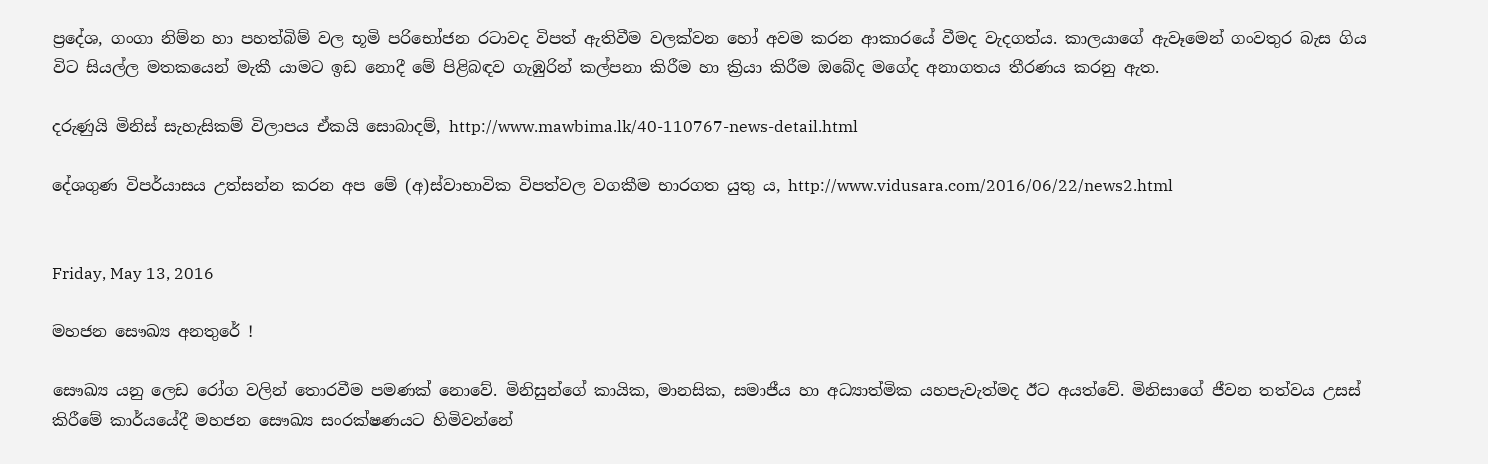ප්‍රදේශ, ගංගා නිම්න හා පහත්බිම් වල භූමි පරිභෝජන රටාවද විපත් ඇතිවීම වලක්වන හෝ අවම කරන ආකාරයේ වීමද වැදගත්ය. කාලයාගේ ඇවෑමෙන් ගංවතුර බැස ගිය විට සියල්ල මතකයෙන් මැකී යාමට ඉඩ නොදී මේ පිළිබඳව ගැඹුරින් කල්පනා කිරීම හා ක්‍රියා කිරීම ඔබේද මගේද අනාගතය තීරණය කරනු ඇත.

දරුණුයි මිනිස් සැහැසිකම් විලාපය ඒකයි සොබාදම්, http://www.mawbima.lk/40-110767-news-detail.html

දේශගුණ විපර්යාසය උත්සන්න කරන අප මේ (අ)ස්‌වාභාවික විපත්වල වගකීම භාරගත යුතු ය, http://www.vidusara.com/2016/06/22/news2.html


Friday, May 13, 2016

මහජන සෞඛ්‍ය අනතුරේ !

සෞඛ්‍ය යනු ලෙඩ රෝග වලින් තොරවීම පමණක් නොවේ. මිනිසුන්ගේ කායික, මානසික, සමාජීය හා අධ්‍යාත්මික යහපැවැත්මද ඊට අයත්වේ. මිනිසාගේ ජීවන තත්වය උසස් කිරීමේ කාර්යයේදී මහජන සෞඛ්‍ය සංරක්ෂණයට හිමිවන්නේ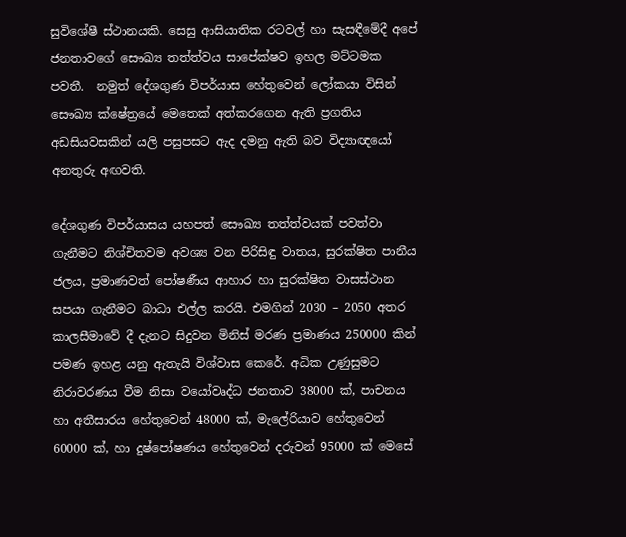සුවිශේෂී ස්ථානයකි. සෙසු ආසියාතික රටවල් හා සැසඳීමේදී අපේ ජනතාවගේ සෞඛ්‍ය තත්ත්වය සාපේක්ෂව ඉහල මට්ටමක පවතී.  නමුත් දේශගුණ විපර්යාස හේතුවෙන් ලෝකයා විසින් සෞඛ්‍ය ක්ෂේත්‍රයේ මෙතෙක් අත්කරගෙන ඇති ප්‍රගතිය අඩසියවසකින් යලි පසුපසට ඇද දමනු ඇති බව විද්‍යාඥයෝ අනතුරු අඟවති.

දේශගුණ විපර්යාසය යහපත් සෞඛ්‍ය තත්ත්වයක් පවත්වා ගැනීමට නිශ්චිතවම අවශ්‍ය වන පිරිසිඳු වාතය, සුරක්ෂිත පානීය ජලය, ප්‍රමාණවත් පෝෂණීය ආහාර හා සුරක්ෂිත වාසස්ථාන සපයා ගැනීමට බාධා එල්ල කරයි. එමගින් 2030 – 2050 අතර කාලසීමාවේ දී දැනට සිදුවන මිනිස් මරණ ප්‍රමාණය 250000 කින් පමණ ඉහළ යනු ඇතැයි විශ්වාස කෙරේ. අධික උණුසුමට නිරාවරණය වීම නිසා වයෝවෘද්ධ ජනතාව 38000 ක්, පාචනය හා අතීසාරය හේතුවෙන් 48000 ක්, මැලේරියාව හේතුවෙන් 60000 ක්, හා දුෂ්පෝෂණය හේතුවෙන් දරුවන් 95000 ක් මෙසේ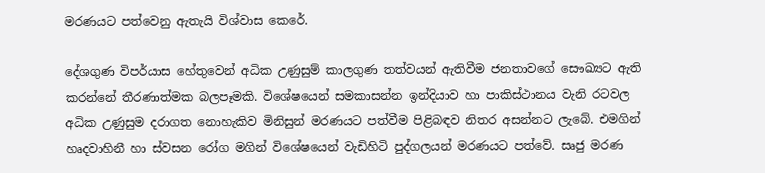මරණයට පත්වෙනු ඇතැයි විශ්වාස කෙරේ.

දේශගුණ විපර්යාස හේතුවෙන් අධික උණුසුම් කාලගුණ තත්වයන් ඇතිවීම ජනතාවගේ සෞඛ්‍යට ඇති කරන්නේ තීරණාත්මක බලපෑමකි. විශේෂයෙන් සමකාසන්න ඉන්දියාව හා පාකිස්ථානය වැනි රටවල අධික උණුසුම දරාගත නොහැකිව මිනිසුන් මරණයට පත්වීම පිළිබඳව නිතර අසන්නට ලැබේ. එමගින් හෘදවාහිනී හා ස්වසන රෝග මගින් විශේෂයෙන් වැඩිහිටි පුද්ගලයන් මරණයට පත්වේ. සෘජු මරණ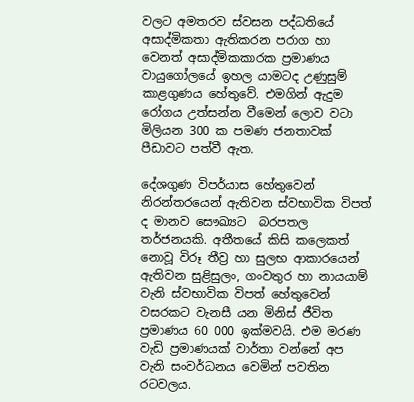වලට අමතරව ස්වසන පද්ධතියේ අසාද්මිකතා ඇතිකරන පරාග හා වෙනත් අසාද්මිකකාරක ප්‍රමාණය වායුගෝලයේ ඉහල යාමටද උණුසුම් කාළගුණය හේතුවේ. එමගින් ඇදුම රෝගය උත්සන්න වීමෙන් ලොව වටා මිලියන 300 ක පමණ ජනතාවක් පීඩාවට පත්වී ඇත.

දේශගුණ විපර්යාස හේතුවෙන් නිරන්තරයෙන් ඇතිවන ස්වභාවික විපත් ද මානව සෞඛ්‍යට  බරපතල තර්ජනයකි. අතීතයේ කිසි කලෙකත් නොවූ විරූ තීව්‍ර හා සුලභ ආකාරයෙන් ඇතිවන සුළිසුලං, ගංවතුර හා නායයාම් වැනි ස්වභාවික විපත් හේතුවෙන්  වසරකට වැනසී යන මිනිස් ජීවිත ප්‍රමාණය 60 000 ඉක්මවයි. එම මරණ වැඩි ප්‍රමාණයක් වාර්තා වන්නේ අප වැනි සංවර්ධනය වෙමින් පවතින රටවලය.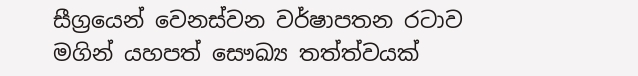සීග්‍රයෙන් වෙනස්වන වර්ෂාපතන රටාව මගින් යහපත් සෞඛ්‍ය තත්ත්වයක්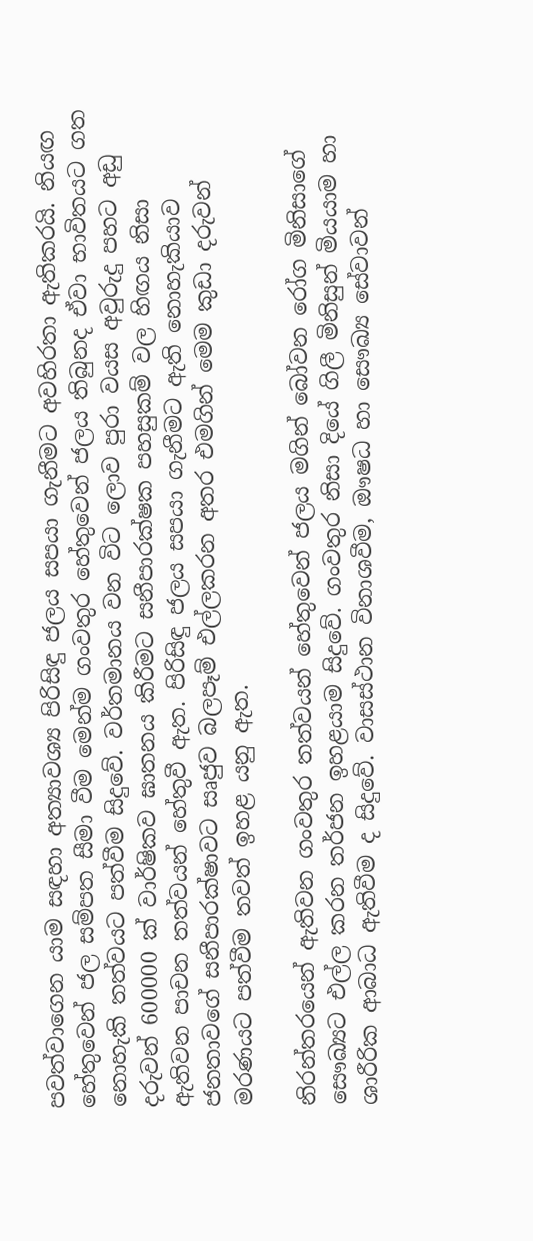පවත්වාගෙන යාම සඳහා අත්‍යාවශ්‍ය පිරිසිඳු ජලය සපයා ගැනීමට අවහිරතා ඇතිකරයි. නියඟ හේතුවෙන් ජල සම්පත සීමා වීම මෙන්ම ගංවතුර හේතුවෙන් ජලය තිබුනද ඒවා භාවිතයට ගත නොහැකි තත්වයට පත්වීම සිදුවේ. වර්තමානය වන විට ලොව පුරා වයස අවුරුදු පහට අඩු දරුවන් 600000 ක් වාර්ෂිකව ඝාතනය කිරීමට සනීපාරක්ෂක පහසුකම් වල හිඟය නිසා ඇතිවන පාචන තත්වයන් හේතුවී ඇත. පිරිසිඳු ජලය සපයා ගැනීමට ඇති නොහැකියාව ජනතාවගේ සනීපාරක්ෂාවට සෘජුව බලපෑම් එල්ලකරන අතර එමගින් මෙම කුඩා දරුවන් මරණයට පත්වීම තවත් ඉහළ යනු ඇත.

නිරන්තරයෙන් ඇතිවන ගංවතුර තත්වයන් හේතුවෙන් ජලය මගින් බෝවන රෝග මිනිසාගේ සෞඛ්‍යට එල්ල කරන තර්ජන ඉහළයාම සිදුවේ. ගංවතුර නිසා දියේ ගිලී මිනිසුන් මියයාම හා ශාරීරික ආබාධ ඇතිවීම ද සිදුවේ. වාසස්ථාන විනාශවීම, ඖෂධ හා සෞඛ්‍ය සේවාවන්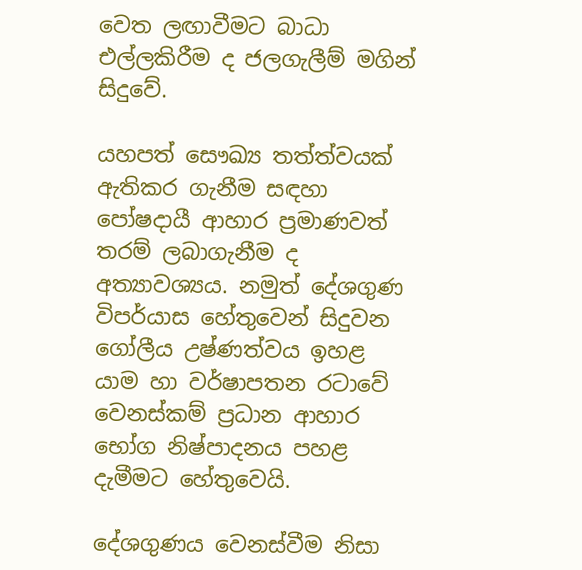වෙත ලඟාවීමට බාධා එල්ලකිරීම ද ජලගැලීම් මගින් සිදුවේ.

යහපත් සෞඛ්‍ය තත්ත්වයක් ඇතිකර ගැනීම සඳහා පෝෂදායී ආහාර ප්‍රමාණවත් තරම් ලබාගැනීම ද අත්‍යාවශ්‍යය. නමුත් දේශගුණ විපර්යාස හේතුවෙන් සිදුවන ගෝලීය උෂ්ණත්වය ඉහළ යාම හා වර්ෂාපතන රටාවේ වෙනස්කම් ප්‍රධාන ආහාර භෝග නිෂ්පාදනය පහළ දැමීමට හේතුවෙයි.

දේශගුණය වෙනස්වීම නිසා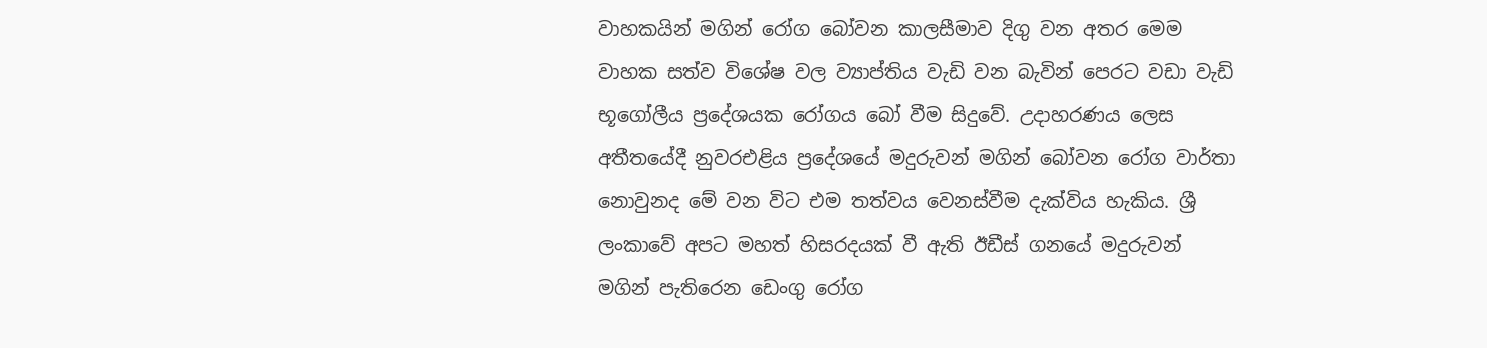වාහකයින් මගින් රෝග බෝවන කාලසීමාව දිගු වන අතර මෙම වාහක සත්ව විශේෂ වල ව්‍යාප්තිය වැඩි වන බැවින් පෙරට වඩා වැඩි භූගෝලීය ප්‍රදේශයක රෝගය බෝ වීම සිදුවේ. උදාහරණය ලෙස අතීතයේදී නුවරඑළිය ප්‍රදේශයේ මදුරුවන් මගින් බෝවන රෝග වාර්තා නොවුනද මේ වන විට එම තත්වය වෙනස්වීම දැක්විය හැකිය. ශ්‍රී ලංකාවේ අපට මහත් හිසරදයක් වී ඇති ඊඩීස් ගනයේ මදුරුවන් මගින් පැතිරෙන ඩෙංගු රෝග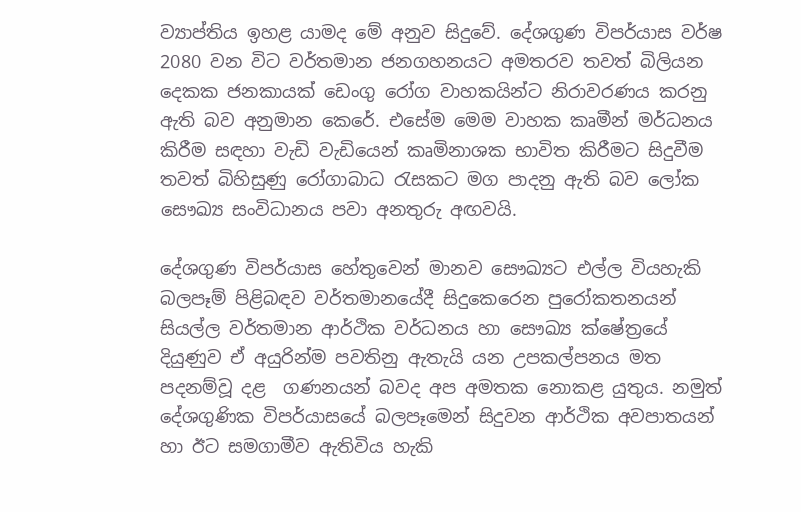ව්‍යාප්තිය ඉහළ යාමද මේ අනුව සිදුවේ. දේශගුණ විපර්යාස වර්ෂ 2080 වන විට වර්තමාන ජනගහනයට අමතරව තවත් බිලියන දෙකක ජනකායක් ඩෙංගු රෝග වාහකයින්ට නිරාවරණය කරනු ඇති බව අනුමාන කෙරේ. එසේම මෙම වාහක කෘමීන් මර්ධනය කිරීම සඳහා වැඩි වැඩියෙන් කෘමිනාශක භාවිත කිරීමට සිදුවීම තවත් බිහිසුණු රෝගාබාධ රැසකට මග පාදනු ඇති බව ලෝක සෞඛ්‍ය සංවිධානය පවා අනතුරු අඟවයි.

දේශගුණ විපර්යාස හේතුවෙන් මානව සෞඛ්‍යට එල්ල වියහැකි බලපෑම් පිළිබඳව වර්තමානයේදී සිදුකෙරෙන පුරෝකතනයන් සියල්ල වර්තමාන ආර්ථික වර්ධනය හා සෞඛ්‍ය ක්ෂේත්‍රයේ දියුණුව ඒ අයුරින්ම පවතිනු ඇතැයි යන උපකල්පනය මත පදනම්වූ දළ  ගණනයන් බවද අප අමතක නොකළ යුතුය. නමුත් දේශගුණික විපර්යාසයේ බලපෑමෙන් සිදුවන ආර්ථික අවපාතයන් හා ඊට සමගාමීව ඇතිවිය හැකි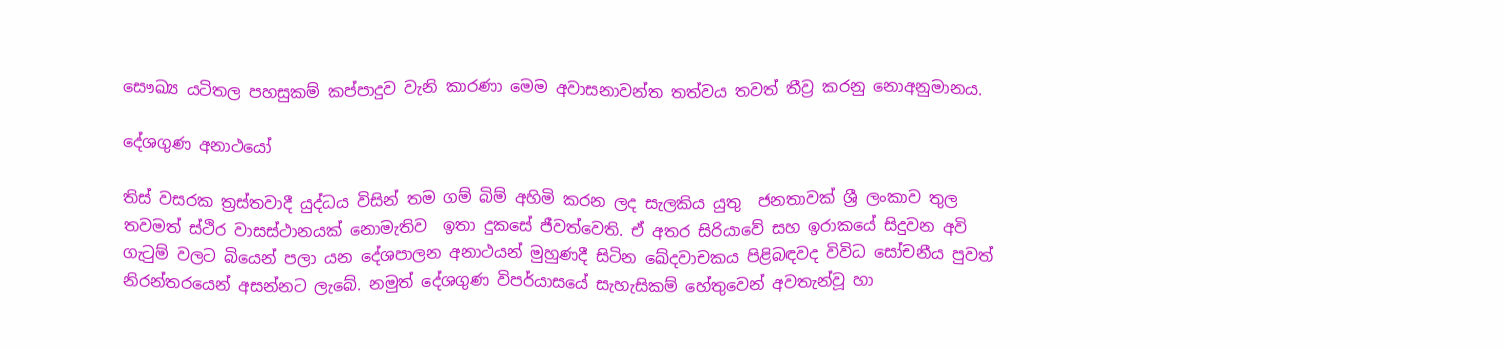සෞඛ්‍ය යටිතල පහසුකම් කප්පාදුව වැනි කාරණා මෙම අවාසනාවන්ත තත්වය තවත් තීව්‍ර කරනු නොඅනුමානය.

දේශගුණ අනාථයෝ

තිස් වසරක ත්‍රස්තවාදී යුද්ධය විසින් තම ගම් බිම් අහිමි කරන ලද සැලකිය යුතු  ජනතාවක් ශ්‍රී ලංකාව තුල තවමත් ස්ථිර වාසස්ථානයක් නොමැතිව  ඉතා දුකසේ ජීවත්වෙති. ඒ අතර සිරියාවේ සහ ඉරාකයේ සිදුවන අවි ගැටුම් වලට බියෙන් පලා යන දේශපාලන අනාථයන් මුහුණදී සිටින ඛේදවාචකය පිළිබඳවද විවිධ සෝචනීය පුවත් නිරන්තරයෙන් අසන්නට ලැබේ. නමුත් දේශගුණ විපර්යාසයේ සැහැසිකම් හේතුවෙන් අවතැන්වූ හා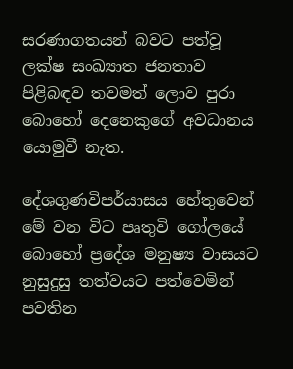සරණාගතයන් බවට පත්වූ ලක්ෂ සංඛ්‍යාත ජනතාව පිළිබඳව තවමත් ලොව පුරා බොහෝ දෙනෙකුගේ අවධානය යොමුවී නැත.

දේශගුණවිපර්යාසය හේතුවෙන් මේ වන විට පෘතුවි ගෝලයේ බොහෝ ප්‍රදේශ මනුෂ්‍ය වාසයට නුසුදුසු තත්වයට පත්වෙමින් පවතින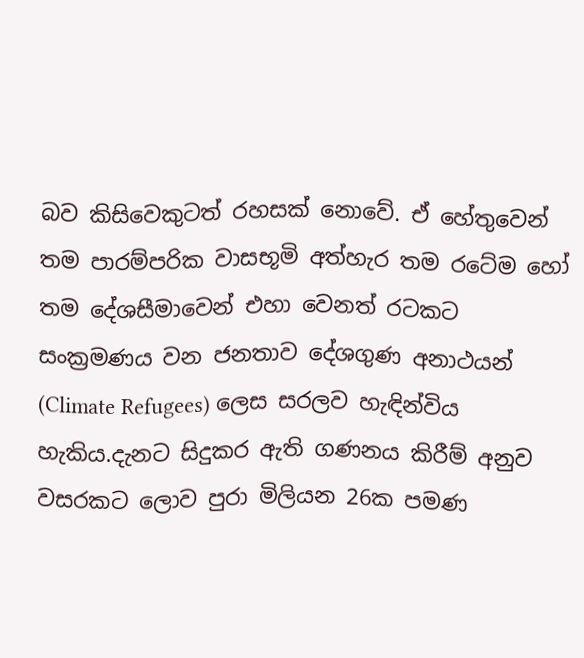බව කිසිවෙකුටත් රහසක් නොවේ. ඒ හේතුවෙන් තම පාරම්පරික වාසභූමි අත්හැර තම රටේම හෝ තම දේශසීමාවෙන් එහා වෙනත් රටකට සංක්‍රමණය වන ජනතාව දේශගුණ අනාථයන් (Climate Refugees) ලෙස සරලව හැඳින්විය හැකිය.දැනට සිදුකර ඇති ගණනය කිරීම් අනුව වසරකට ලොව පුරා මිලියන 26ක පමණ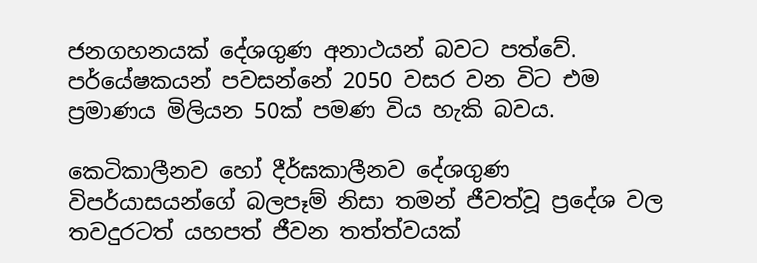ජනගහනයක් දේශගුණ අනාථයන් බවට පත්වේ. පර්යේෂකයන් පවසන්නේ 2050 වසර වන විට එම ප්‍රමාණය මිලියන 50ක් පමණ විය හැකි බවය.

කෙටිකාලීනව හෝ දීර්ඝකාලීනව දේශගුණ විපර්යාසයන්ගේ බලපෑම් නිසා තමන් ජීවත්වූ ප්‍රදේශ වල තවදුරටත් යහපත් ජීවන තත්ත්වයක්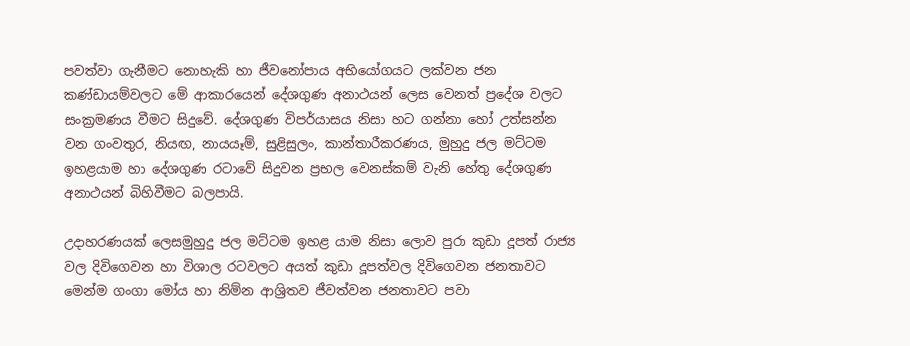පවත්වා ගැනීමට නොහැකි හා ජීවනෝපාය අභියෝගයට ලක්වන ජන කණ්ඩායම්වලට මේ ආකාරයෙන් දේශගුණ අනාථයන් ලෙස වෙනත් ප්‍රදේශ වලට සංක්‍රමණය වීමට සිදුවේ. දේශගුණ විපර්යාසය නිසා හට ගන්නා හෝ උත්සන්න වන ගංවතුර, නියඟ, නායයෑම්, සුළිසුලං, කාන්තාරීකරණය, මුහුදු ජල මට්ටම ඉහළයාම හා දේශගුණ රටාවේ සිදුවන ප්‍රභල වෙනස්කම් වැනි හේතු දේශගුණ අනාථයන් බිහිවීමට බලපායි.

උදාහරණයක් ලෙසමුහුදු ජල මට්ටම ඉහළ යාම නිසා ලොව පුරා කුඩා දූපත් රාජ්‍ය වල දිවිගෙවන හා විශාල රටවලට අයත් කුඩා දූපත්වල දිවිගෙවන ජනතාවට මෙන්ම ගංගා මෝය හා නිම්න ආශ්‍රිතව ජීවත්වන ජනතාවට පවා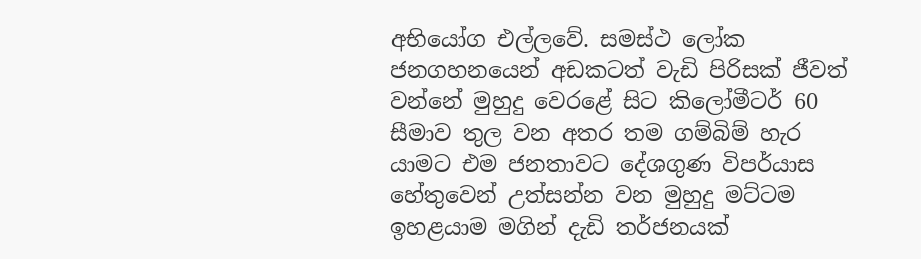අභියෝග එල්ලවේ. සමස්ථ ලෝක ජනගහනයෙන් අඩකටත් වැඩි පිරිසක් ජීවත් වන්නේ මුහුදු වෙරළේ සිට කිලෝමීටර් 60 සීමාව තුල වන අතර තම ගම්බිම් හැර යාමට එම ජනතාවට දේශගුණ විපර්යාස හේතුවෙන් උත්සන්න වන මුහුදු මට්ටම ඉහළයාම මගින් දැඩි තර්ජනයක්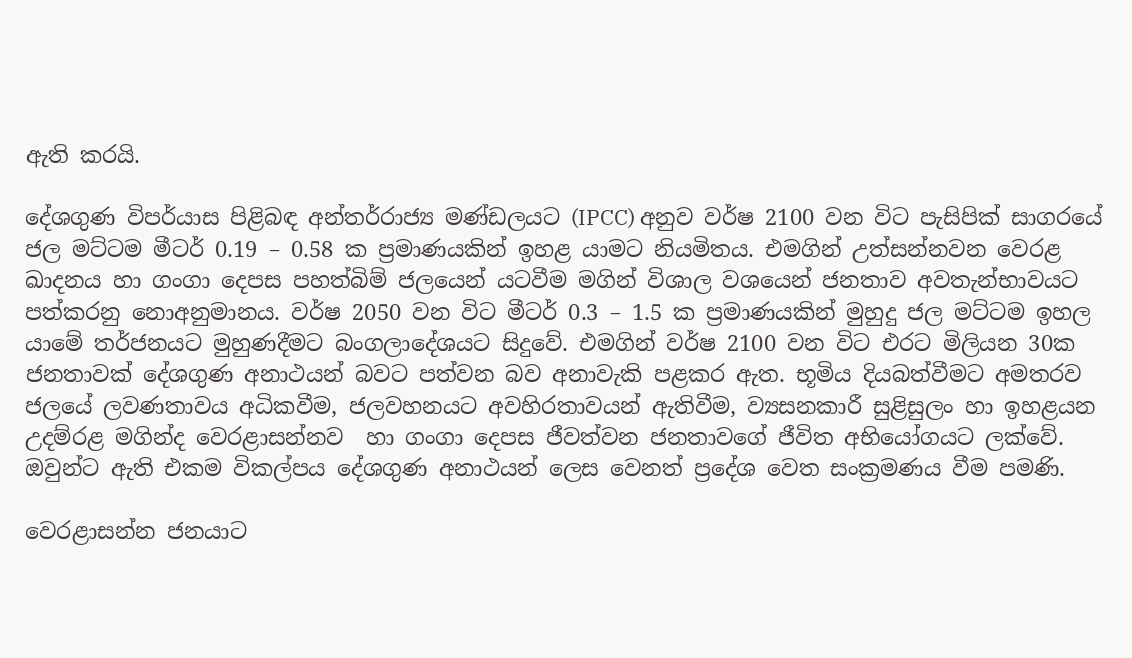ඇති කරයි.

දේශගුණ විපර්යාස පිළිබඳ අන්තර්රාජ්‍ය මණ්ඩලයට (IPCC) අනුව වර්ෂ 2100 වන විට පැසිපික් සාගරයේ ජල මට්ටම මීටර් 0.19 – 0.58 ක ප්‍රමාණයකින් ඉහළ යාමට නියමිතය. එමගින් උත්සන්නවන වෙරළ ඛාදනය හා ගංගා දෙපස පහත්බිම් ජලයෙන් යටවීම මගින් විශාල වශයෙන් ජනතාව අවතැන්භාවයට පත්කරනු නොඅනුමානය. වර්ෂ 2050 වන විට මීටර් 0.3 – 1.5 ක ප්‍රමාණයකින් මුහුදු ජල මට්ටම ඉහල යාමේ තර්ජනයට මුහුණදීමට බංගලාදේශයට සිදුවේ. එමගින් වර්ෂ 2100 වන විට එරට මිලියන 30ක ජනතාවක් දේශගුණ අනාථයන් බවට පත්වන බව අනාවැකි පළකර ඇත. භූමිය දියබත්වීමට අමතරව ජලයේ ලවණතාවය අධිකවීම, ජලවහනයට අවහිරතාවයන් ඇතිවීම, ව්‍යසනකාරී සුළිසුලං හා ඉහළයන උදම්රළ මගින්ද වෙරළාසන්නව  හා ගංගා දෙපස ජීවත්වන ජනතාවගේ ජීවිත අභියෝගයට ලක්වේ. ඔවුන්ට ඇති එකම විකල්පය දේශගුණ අනාථයන් ලෙස වෙනත් ප්‍රදේශ වෙත සංක්‍රමණය වීම පමණි.

වෙරළාසන්න ජනයාට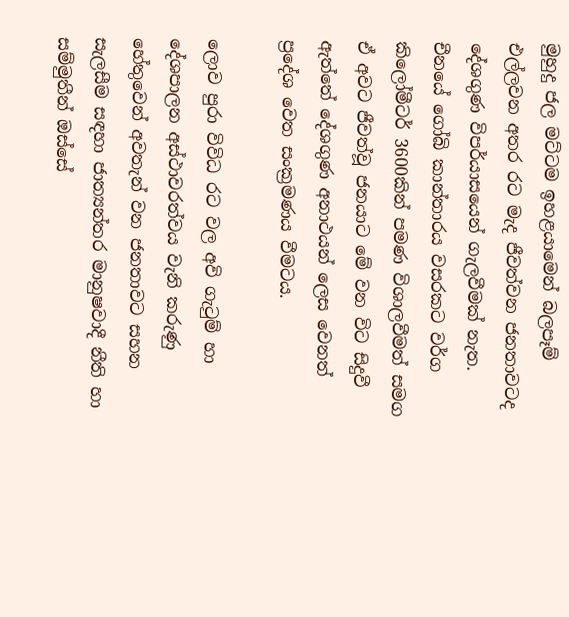මුහුදු ජල මට්ටම ඉහළයාමෙන් බලපෑම් එල්ලවන අතර රට මැද ජීවත්වන ජනතාවටද දේශගුණ විපර්යාසයෙන් ගැලවීමක් නැත. චීනයේ ගෝබි කාන්තාරය වසරකට වර්ග කිලෝමීටර් 3600කින් පමණ විශාලවීමත් සමග ඒ අවට ජීවත්වූ ජනයාට මේ වන විට සිදුවී ඇත්තේ දේශගුණ අනාථයන් ලෙස වෙනත් ප්‍රදේශ වෙත සංක්‍රමණය වීමටය.

ලොව පුරා විවිධ රට වල අවි ගැටුම් හා දේශපාලන අස්ථාවරත්වය වැනි කරුණු හේතුවෙන් අවතැන් වන ජනතාවට සහන සැලසීම සඳහා ජාත්‍යන්තර මානුෂවාදී නීති හා සම්මුතීන් ඔස්සේ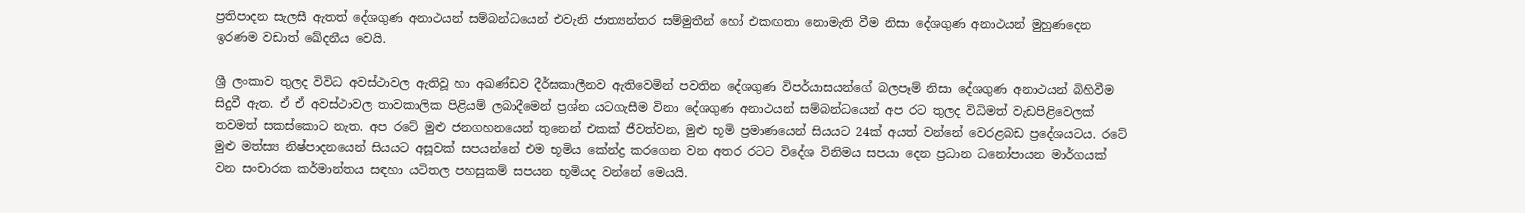ප්‍රතිපාදන සැලසී ඇතත් දේශගුණ අනාථයන් සම්බන්ධයෙන් එවැනි ජාත්‍යන්තර සම්මුතීන් හෝ එකඟතා නොමැති වීම නිසා දේශගුණ අනාථයන් මුහුණදෙන ඉරණම වඩාත් ඛේදනීය වෙයි.

ශ්‍රී ලංකාව තුලද විවිධ අවස්ථාවල ඇතිවූ හා අඛණ්ඩව දීර්ඝකාලීනව ඇතිවෙමින් පවතින දේශගුණ විපර්යාසයන්ගේ බලපෑම් නිසා දේශගුණ අනාථයන් බිහිවීම සිදුවී ඇත. ඒ ඒ අවස්ථාවල තාවකාලික පිළියම් ලබාදීමෙන් ප්‍රශ්න යටගැසීම විනා දේශගුණ අනාථයන් සම්බන්ධයෙන් අප රට තුලද විධිමත් වැඩපිළිවෙලක් තවමත් සකස්කොට නැත. අප රටේ මුළු ජනගහනයෙන් තුනෙන් එකක් ජීවත්වන, මුළු භූමි ප්‍රමාණයෙන් සියයට 24ක් අයත් වන්නේ වෙරළබඩ ප්‍රදේශයටය. රටේ මුළු මත්ස්‍ය නිෂ්පාදනයෙන් සියයට අසූවක් සපයන්නේ එම භූමිය කේන්ද්‍ර කරගෙන වන අතර රටට විදේශ විනිමය සපයා දෙන ප්‍රධාන ධනෝපායන මාර්ගයක් වන සංචාරක කර්මාන්තය සඳහා යටිතල පහසුකම් සපයන භූමියද වන්නේ මෙයයි.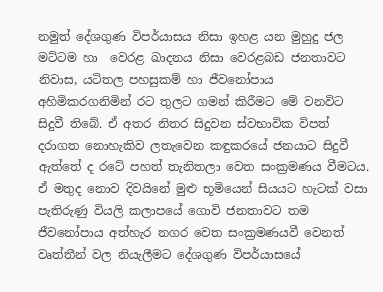නමුත් දේශගුණ විපර්යාසය නිසා ඉහළ යන මුහුදු ජල මට්ටම හා  වෙරළ ඛාදනය නිසා වෙරළබඩ ජනතාවට නිවාස, යටිතල පහසුකම් හා ජීවනෝපාය අහිමිකරගනිමින් රට තුලට ගමන් කිරීමට මේ වනවිට සිදුවී තිබේ. ඒ අතර නිතර සිදුවන ස්වභාවික විපත් දරාගත නොහැකිව ලතැවෙන කඳුකරයේ ජනයාට සිදුවී ඇත්තේ ද රටේ පහත් තැනිතලා වෙත සංක්‍රමණය වීමටය. ඒ මතුද නොව දිවයිනේ මුළු භූමියෙන් සියයට හැටක් වසා පැතිරුණු වියලි කලාපයේ ගොවි ජනතාවට තම ජීවනෝපාය අත්හැර නගර වෙත සංක්‍රමණයවී වෙනත් වෘත්තීන් වල නියැලීමට දේශගුණ විපර්යාසයේ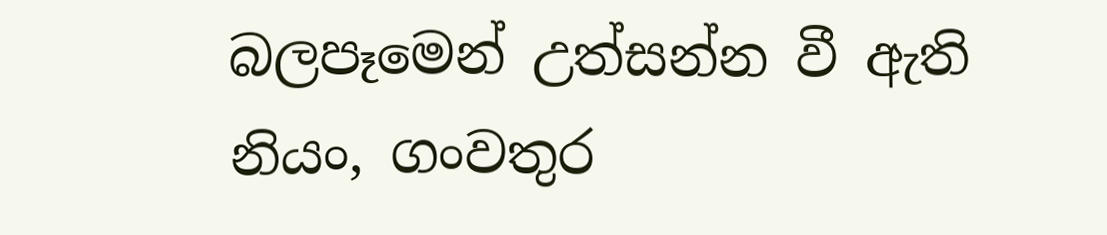බලපෑමෙන් උත්සන්න වී ඇති නියං, ගංවතුර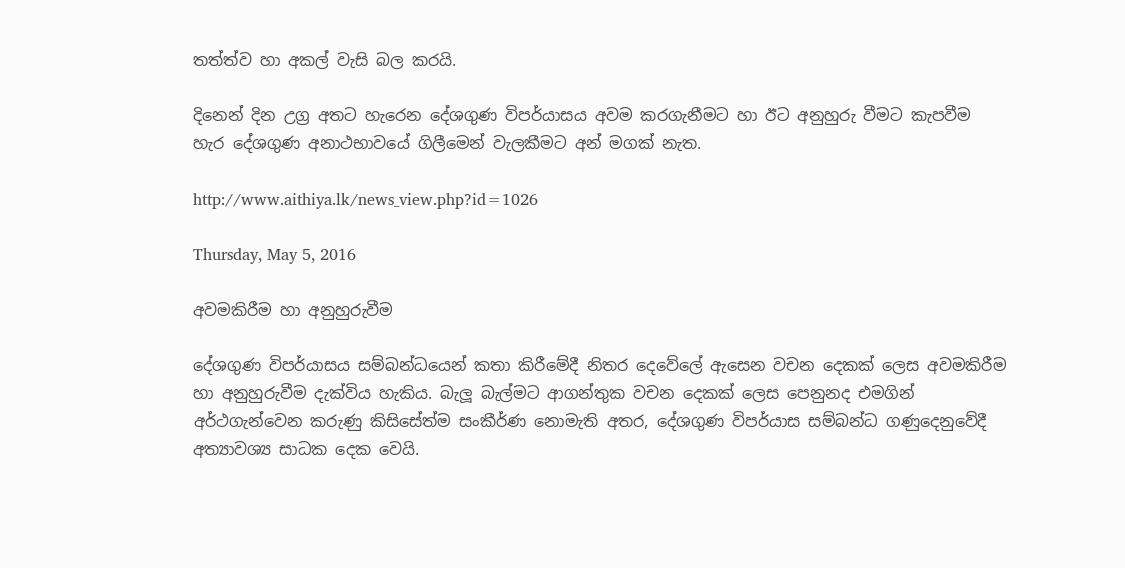තත්ත්ව හා අකල් වැසි බල කරයි.

දිනෙන් දින උග්‍ර අතට හැරෙන දේශගුණ විපර්යාසය අවම කරගැනීමට හා ඊට අනුහුරු වීමට කැපවීම හැර දේශගුණ අනාථභාවයේ ගිලීමෙන් වැලකීමට අන් මගක් නැත.

http://www.aithiya.lk/news_view.php?id=1026

Thursday, May 5, 2016

අවමකිරීම හා අනුහුරුවීම

දේශගුණ විපර්යාසය සම්බන්ධයෙන් කතා කිරීමේදී නිතර දෙවේලේ ඇසෙන වචන දෙකක් ලෙස අවමකිරීම හා අනුහුරුවීම දැක්විය හැකිය. බැලූ බැල්මට ආගන්තුක වචන දෙකක් ලෙස පෙනුනද එමගින් අර්ථගැන්වෙන කරුණු කිසිසේත්ම සංකීර්ණ නොමැති අතර, දේශගුණ විපර්යාස සම්බන්ධ ගණුදෙනුවේදී අත්‍යාවශ්‍ය සාධක දෙක වෙයි.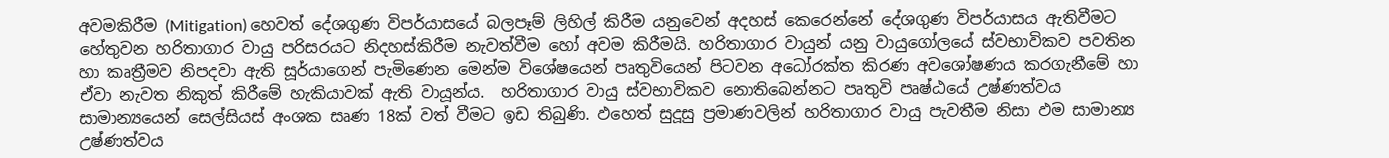අවමකිරීම (Mitigation) හෙවත් දේශගුණ විපර්යාසයේ බලපෑම් ලිහිල් කිරීම යනුවෙන් අදහස් කෙරෙන්නේ දේශගුණ විපර්යාසය ඇතිවීමට හේතුවන හරිතාගාර වායු පරිසරයට නිදහස්කිරීම නැවත්වීම හෝ අවම කිරීමයි. හරිතාගාර වායුන් යනු වායුගෝලයේ ස්වභාවිකව පවතින හා කෘත්‍රීමව නිපදවා ඇති සූර්යාගෙන් පැමිණෙන මෙන්ම විශේෂයෙන් පෘතුවියෙන් පිටවන අධෝරක්ත කිරණ අවශෝෂණය කරගැනීමේ හා ඒවා නැවත නිකුත් කිරීමේ හැකියාවක් ඇති වායූන්ය.  හරිතාගාර වායු ස්වභාවිකව නොතිබෙන්නට පෘතුවි පෘෂ්ඨයේ උෂ්ණත්වය සාමාන්‍යයෙන් සෙල්සියස් අංශක සෘණ 18ක් වත් වීමට ඉඩ තිබුණි. ඵහෙත් සුදූසු ප්‍රමාණවලින් හරිතාගාර වායු පැවතීම නිසා ඵම සාමාන්‍ය උෂ්ණත්වය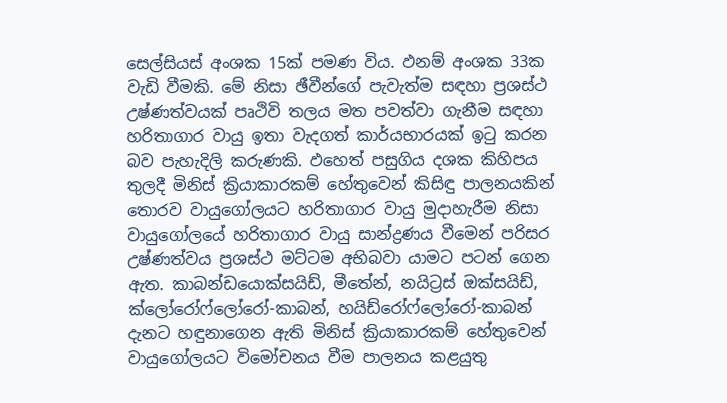සෙල්සියස් අංශක 15ක් පමණ විය. ඵනම් අංශක 33ක වැඩි වීමකි. මේ නිසා ඡීවීන්ගේ පැවැත්ම සඳහා ප්‍රශස්ථ උෂ්ණත්වයක් පෘථිවි තලය මත පවත්වා ගැනීම සඳහා හරිතාගාර වායු ඉතා වැදගත් කාර්යභාරයක් ඉටු කරන බව පැහැදිලි කරුණකි. ඵහෙත් පසුගිය දශක කිහිපය තුලදී මිනිස් ක්‍රියාකාරකම් හේතුවෙන් කිසිඳු පාලනයකින් තොරව වායුගෝලයට හරිතාගාර වායු මුදාහැරීම නිසා වායුගෝලයේ හරිතාගාර වායු සාන්ද්‍රණය වීමෙන් පරිසර උෂ්ණත්වය ප්‍රශස්ථ මට්ටම අභිබවා යාමට පටන් ගෙන ඇත. කාබන්ඩයොක්සයිඩ්, මීතේන්, නයිට්‍රස් ඔක්සයිඩ්, ක්ලෝරෝෆ්ලෝරෝ-කාබන්, හයිඩ්රෝෆ්ලෝරෝ-කාබන් දැනට හඳුනාගෙන ඇති මිනිස් ක්‍රියාකාරකම් හේතුවෙන් වායුගෝලයට විමෝචනය වීම පාලනය කළයුතු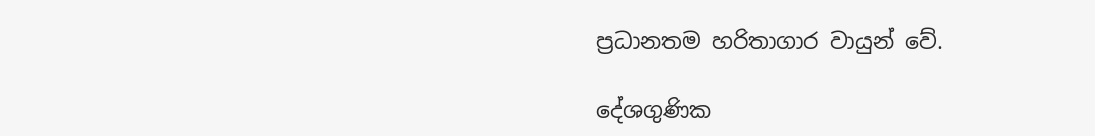ප්‍රධානතම හරිතාගාර වායුන් වේ.

දේශගුණික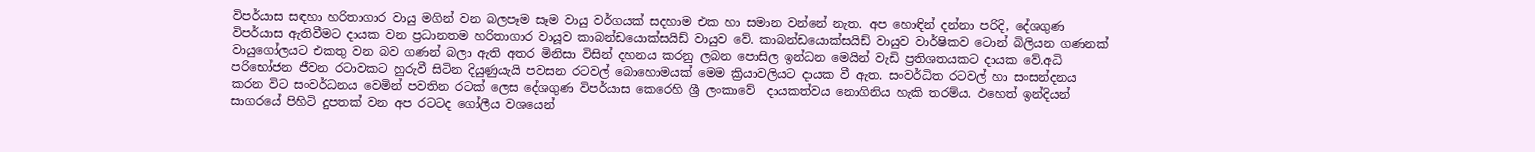විපර්යාස සඳහා හරිතාගාර වායු මගින් වන බලපෑම සෑම වායු වර්ගයක් සදහාම එක හා සමාන වන්නේ නැත. අප හොඳින් දන්නා පරිදි, දේශගුණ විපර්යාස ඇතිවීමට දායක වන ප්‍රධානතම හරිතාගාර වායූව කාබන්ඩයොක්සයිඩ් වායුව වේ. කාබන්ඩයොක්සයිඩ් වායුව වාර්ෂිකව ටොන් බිලියන ගණනක් වායුගෝලයට එකතු වන බව ගණන් බලා ඇති අතර මිනිසා විසින් දහනය කරනු ලබන පොසිල ඉන්ධන මෙයින් වැඩි ප්‍රතිශතයකට දායක වේ.අධි පරිභෝජන ජීවන රටාවකට හුරුවී සිටින දියුණුයැයි පවසන රටවල් බොහොමයක් මෙම ක්‍රියාවලියට දායක වී ඇත. සංවර්ධිත රටවල් හා සංසන්දනය කරන විට සංවර්ධනය වෙමින් පවතින රටක් ලෙස දේශගුණ විපර්යාස කෙරෙහි ශ්‍රී ලංකාවේ  දායකත්වය නොගිනිය හැකි තරම්ය. ඵහෙත් ඉන්දියන් සාගරයේ පිහිටි දුපතක් වන අප රටටද ගෝලීය වශයෙන්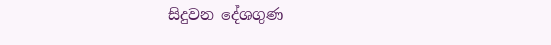සිදුවන දේශගුණ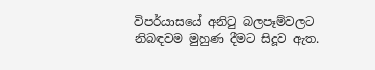විපර්යාසයේ අනිටු බලපෑම්වලට නිබඳවම මුහුණ දීමට සිදූව ඇත.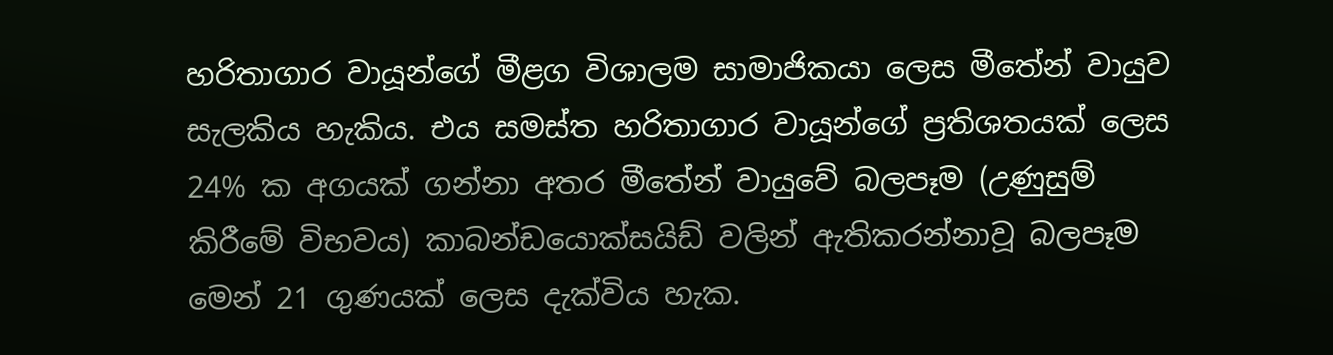හරිතාගාර වායූන්ගේ මීළග විශාලම සාමාජිකයා ලෙස මීතේන් වායුව සැලකිය හැකිය. එය සමස්ත හරිතාගාර වායූන්ගේ ප්‍රතිශතයක් ලෙස 24% ක අගයක් ගන්නා අතර මීතේන් වායුවේ බලපෑම (උණුසුම් කිරීමේ විභවය) කාබන්ඩයොක්සයිඩ් වලින් ඇතිකරන්නාවූ බලපෑම මෙන් 21 ගුණයක් ලෙස දැක්විය හැක.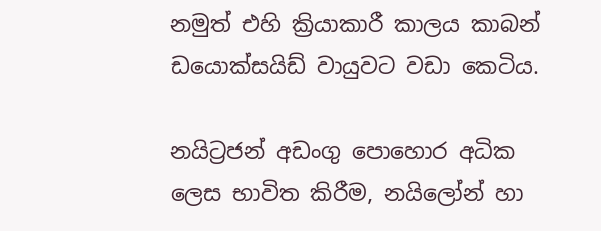නමුත් එහි ක්‍රියාකාරී කාලය කාබන් ඩයොක්සයිඩ් වායුවට වඩා කෙටිය.

නයිට්‍රජන් අඩංගු පොහොර අධික ලෙස භාවිත කිරීම, නයිලෝන් හා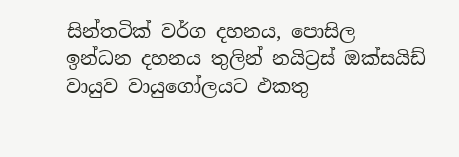සින්තටික් වර්ග දහනය, පොසිල ඉන්ධන දහනය තුලින් නයිට්‍රස් ඔක්සයිඩ් වායුව වායුගෝලයට ඵකතු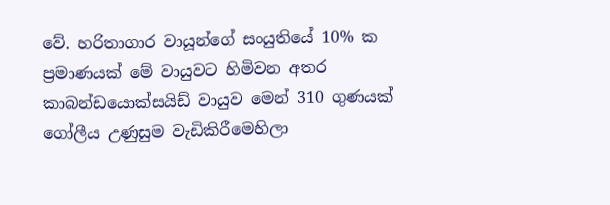වේ. හරිතාගාර වායූන්ගේ සංයුතියේ 10% ක ප්‍රමාණයක් මේ වායුවට හිමිවන අතර කාබන්ඩයොක්සයිඩ් වායුව මෙන් 310 ගුණයක් ගෝලීය උණුසුම වැඩිකිරීමෙහිලා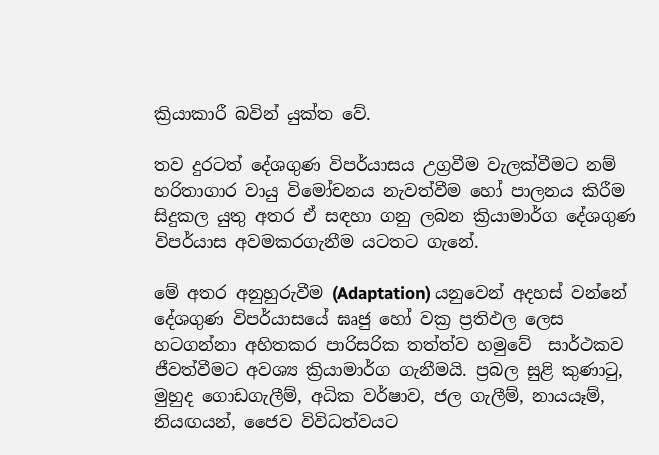ක්‍රියාකාරී බවින් යුක්ත වේ.

තව දුරටත් දේශගුණ විපර්යාසය උග්‍රවීම වැලක්වීමට නම් හරිතාගාර වායු විමෝචනය නැවත්වීම හෝ පාලනය කිරීම සිදුකල යුතු අතර ඒ සඳහා ගනු ලබන ක්‍රියාමාර්ග දේශගුණ විපර්යාස අවමකරගැනීම යටතට ගැනේ.

මේ අතර අනුහුරුවීම (Adaptation) යනුවෙන් අදහස් වන්නේ දේශගුණ විපර්යාසයේ ඝෘජු හෝ වක්‍ර ප්‍රතිඵල ලෙස හටගන්නා අහිතකර පාරිසරික තත්ත්ව හමුවේ  සාර්ථකව ජීවත්වීමට අවශ්‍ය ක්‍රියාමාර්ග ගැනීමයි. ප්‍රබල සුළි කුණාටු, මුහුද ගොඩගැලීම්, අධික වර්ෂාව, ජල ගැලීම්, නායයෑම්, නියඟයන්, ජෛව විවිධත්වයට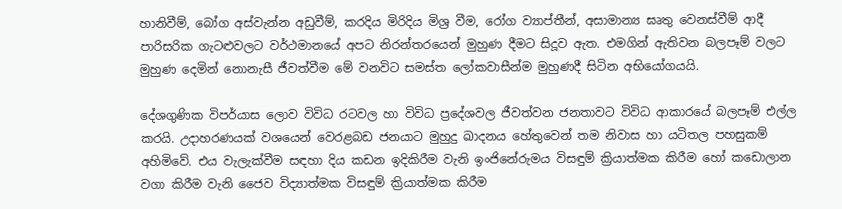හානිවීම්, බෝග අස්වැන්න අඩුවීම්, කරදිය මිරිදිය මිශ්‍ර වීම, රෝග ව්‍යාප්තීන්, අසාමාන්‍ය ඝෘතු වෙනස්වීම් ආදී පාරිසරික ගැටළුවලට වර්ථමානයේ අපට නිරන්තරයෙන් මුහුණ දීමට සිදූව ඇත. එමගින් ඇතිවන බලපෑම් වලට මුහුණ දෙමින් නොනැසී ජීවත්වීම මේ වනවිට සමස්ත ලෝකවාසීන්ම මුහුණදී සිටින අභියෝගයයි.

දේශගුණික විපර්යාස ලොව විවිධ රටවල හා විවිධ ප්‍රදේශවල ජීවත්වන ජනතාවට විවිධ ආකාරයේ බලපෑම් එල්ල කරයි. උදාහරණයක් වශයෙන් වෙරළබඩ ජනයාට මුහුදු ඛාදනය හේතුවෙන් තම නිවාස හා යටිතල පහසුකම් අහිමිවේ. එය වැලැක්වීම සඳහා දිය කඩන ඉදිකිරීම වැනි ඉංජිනේරුමය විසඳුම් ක්‍රියාත්මක කිරීම හෝ කඩොලාන වගා කිරීම වැනි ජෛව විද්‍යාත්මක විසඳුම් ක්‍රියාත්මක කිරීම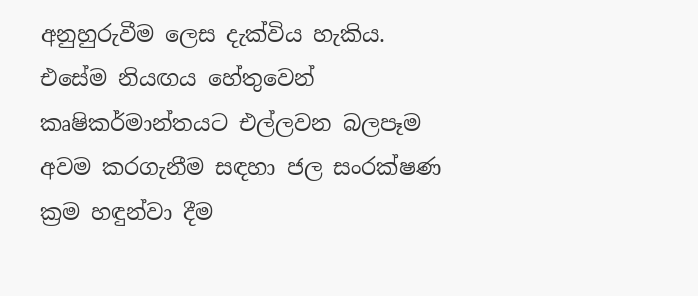අනුහුරුවීම ලෙස දැක්විය හැකිය. එසේම නියඟය හේතුවෙන් කෘෂිකර්මාන්තයට එල්ලවන බලපෑම අවම කරගැනීම සඳහා ජල සංරක්ෂණ ක්‍රම හඳුන්වා දීම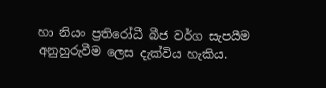හා නියං ප්‍රතිරෝධී බීජ වර්ග සැපයීම අනුහුරුවීම ලෙස දැක්විය හැකිය.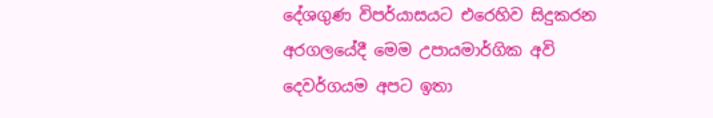දේශගුණ විපර්යාසයට එරෙහිව සිදුකරන අරගලයේදී මෙම උපායමාර්ගික අවි දෙවර්ගයම අපට ඉතා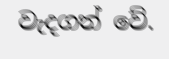වැදගත් වේ.